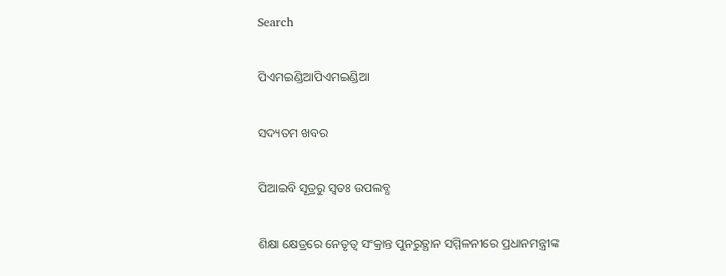Search

ପିଏମଇଣ୍ଡିଆପିଏମଇଣ୍ଡିଆ

ସଦ୍ୟତମ ଖବର

ପିଆଇବି ସୂତ୍ରରୁ ସ୍ବତଃ ଉପଲବ୍ଧ

ଶିକ୍ଷା କ୍ଷେତ୍ରରେ ନେତୃତ୍ୱ ସଂକ୍ରାନ୍ତ ପୁନରୁତ୍ଥାନ ସମ୍ମିଳନୀରେ ପ୍ରଧାନମନ୍ତ୍ରୀଙ୍କ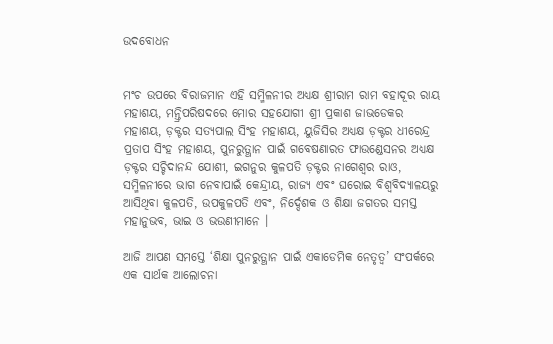ଉଦବୋଧନ


ମଂଚ ଉପରେ ବିରାଜମାନ ଏହି ସମ୍ମିଳନୀର ଅଧ୍ୟକ୍ଷ ଶ୍ରୀରାମ ରାମ ବହାଦୂର ରାୟ ମହାଶୟ, ମନ୍ତ୍ରିପରିଷଦରେ ମୋର ସହଯୋଗୀ ଶ୍ରୀ ପ୍ରକାଶ ଜାଭଡେକର ମହାଶୟ, ଡ଼କ୍ଟର ସତ୍ୟପାଲ ସିଂହ ମହାଶୟ, ୟୁଜିସିର ଅଧ୍ୟକ୍ଷ ଡ଼କ୍ଟର ଧୀରେନ୍ଦ୍ର ପ୍ରତାପ ସିଂହ ମହାଶୟ, ପୁନରୁତ୍ଥାନ ପାଇଁ ଗବେଷଣାରତ ଫାଉଣ୍ଡେସନର ଅଧ୍ୟକ୍ଷ ଡ଼କ୍ଟର ସଚ୍ଚିଦାନନ୍ଦ ଯୋଶୀ, ଇଗନୁର କୁଳପତି ଡ଼କ୍ଟର ନାଗେଶ୍ୱର ରାଓ, ସମ୍ମିଳନୀରେ ଭାଗ ନେବାପାଇଁ କେନ୍ଦ୍ରୀୟ, ରାଜ୍ୟ ଏବଂ ଘରୋଇ ବିଶ୍ୱବିଦ୍ୟାଳୟରୁ ଆସିଥିବା କୁଳପତି, ଉପକୁଳପତି ଏବଂ, ନିର୍ଦ୍ଦେଶକ ଓ ଶିକ୍ଷା ଜଗତର ସମସ୍ତ ମହାନୁଭବ, ଭାଇ ଓ ଭଉଣୀମାନେ ।

ଆଜି ଆପଣ ସମସ୍ତେ ‘ଶିକ୍ଷା ପୁନରୁତ୍ଥାନ ପାଇଁ ଏକାଡେମିକ ନେତୃତ୍ୱ’ ସଂପର୍କରେ ଏକ ସାର୍ଥକ ଆଲୋଚନା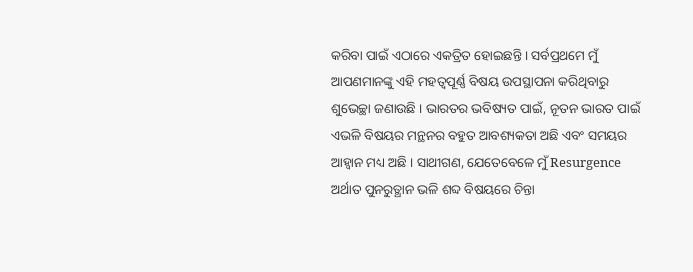କରିବା ପାଇଁ ଏଠାରେ ଏକତ୍ରିତ ହୋଇଛନ୍ତି । ସର୍ବପ୍ରଥମେ ମୁଁ ଆପଣମାନଙ୍କୁ ଏହି ମହତ୍ୱପୂର୍ଣ୍ଣ ବିଷୟ ଉପସ୍ଥାପନା କରିଥିବାରୁ ଶୁଭେଚ୍ଛା ଜଣାଉଛି । ଭାରତର ଭବିଷ୍ୟତ ପାଇଁ, ନୂତନ ଭାରତ ପାଇଁ ଏଭଳି ବିଷୟର ମନ୍ଥନର ବହୁତ ଆବଶ୍ୟକତା ଅଛି ଏବଂ ସମୟର ଆହ୍ୱାନ ମଧ୍ୟ ଅଛି । ସାଥୀଗଣ, ଯେତେବେଳେ ମୁଁ Resurgence ଅର୍ଥାତ ପୁନରୁତ୍ଥାନ ଭଳି ଶବ୍ଦ ବିଷୟରେ ଚିନ୍ତା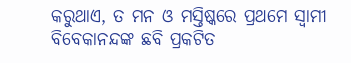କରୁଥାଏ, ତ ମନ ଓ ମସ୍ତିଷ୍କରେ ପ୍ରଥମେ ସ୍ୱାମୀ ବିବେକାନନ୍ଦଙ୍କ ଛବି ପ୍ରକଟିତ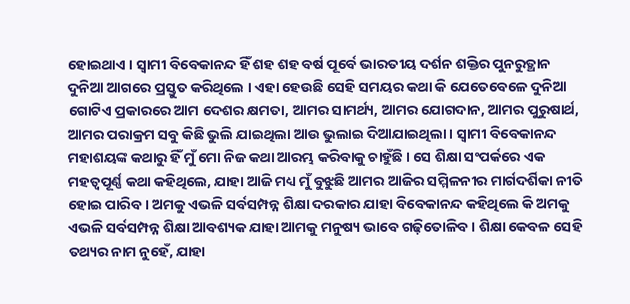ହୋଇଥାଏ । ସ୍ୱାମୀ ବିବେକାନନ୍ଦ ହିଁ ଶହ ଶହ ବର୍ଷ ପୂର୍ବେ ଭାରତୀୟ ଦର୍ଶନ ଶକ୍ତିର ପୁନରୁତ୍ଥାନ ଦୁନିଆ ଆଗରେ ପ୍ରସ୍ତୁତ କରିଥିଲେ । ଏହା ହେଉଛି ସେହି ସମୟର କଥା କି ଯେତେବେଳେ ଦୁନିଆ ଗୋଟିଏ ପ୍ରକାରରେ ଆମ ଦେଶର କ୍ଷମତା, ଆମର ସାମର୍ଥ୍ୟ, ଆମର ଯୋଗଦାନ, ଆମର ପୁରୁଷାର୍ଥ, ଆମର ପରାକ୍ରମ ସବୁ କିଛି ଭୁଲି ଯାଇଥିଲା ଆଉ ଭୁଲାଇ ଦିଆଯାଇଥିଲା । ସ୍ୱାମୀ ବିବେକାନନ୍ଦ ମହାଶୟଙ୍କ କଥାରୁ ହିଁ ମୁଁ ମୋ ନିଜ କଥା ଆରମ୍ଭ କରିବାକୁ ଚାହୁଁଛି । ସେ ଶିକ୍ଷା ସଂପର୍କରେ ଏକ ମହତ୍ୱପୂର୍ଣ୍ଣ କଥା କହିଥିଲେ, ଯାହା ଆଜି ମଧ୍ୟ ମୁଁ ବୁଝୁଛି ଆମର ଆଜିର ସମ୍ମିଳନୀର ମାର୍ଗଦର୍ଶିକା ନୀତି ହୋଇ ପାରିବ । ଅମକୁ ଏଭଳି ସର୍ବସମ୍ପନ୍ନ ଶିକ୍ଷା ଦରକାର ଯାହା ବିବେକାନନ୍ଦ କହିଥିଲେ କି ଅମକୁ ଏଭଳି ସର୍ବସମ୍ପନ୍ନ ଶିକ୍ଷା ଆବଶ୍ୟକ ଯାହା ଆମକୁ ମନୁଷ୍ୟ ଭାବେ ଗଢ଼ିତୋଳିବ । ଶିକ୍ଷା କେବଳ ସେହି ତଥ୍ୟର ନାମ ନୁହେଁ, ଯାହା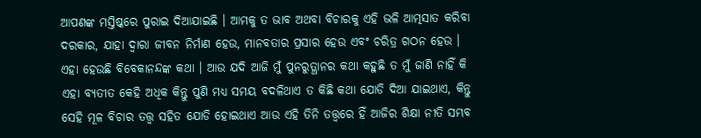ଆପଣଙ୍କ ମସ୍ତିଷ୍କରେ ପୁରାଇ ଦିଆଯାଇଛି । ଆମକୁ ତ ଭାବ ଅଥବା ବିଚାରକୁ ଏହି ଭଳି ଆତ୍ମସାତ କରିବା ଦରକାର, ଯାହା ଦ୍ୱାରା ଜୀବନ ନିର୍ମାଣ ହେଉ, ମାନବତାର ପ୍ରସାର ହେଉ ଏବଂ ଚରିତ୍ର ଗଠନ ହେଉ । ଏହା ହେଉଛି ବିବେକାନନ୍ଦଙ୍କ କଥା । ଆଉ ଯଦି ଆଜି ମୁଁ ପୁନରୁତ୍ଥାନର କଥା କହୁଛି ତ ମୁଁ ଜାଣି ନାହିଁ କି ଏହା ବ୍ୟତୀତ କେହି ଅଧିକ କିନ୍ତୁ ପୁଣି ମଧ୍ୟ ସମୟ ବଦଳିଥାଏ ତ କିଛି କଥା ଯୋଡି ଦିଆ ଯାଇଥାଏ, କିନ୍ତୁ ସେହି ମୂଳ ବିଚାର ତତ୍ତ୍ଵ ସହିତ ଯୋଡି ହୋଇଥାଏ ଆଉ ଏହି ତିନି ତତ୍ତ୍ଵରେ ହିଁ ଆଜିର ଶିକ୍ଷା ନୀତି ସମ୍ଭବ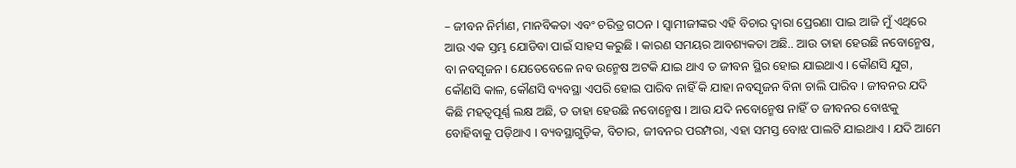– ଜୀବନ ନିର୍ମାଣ, ମାନବିକତା ଏବଂ ଚରିତ୍ର ଗଠନ । ସ୍ୱାମୀଜୀଙ୍କର ଏହି ବିଚାର ଦ୍ୱାରା ପ୍ରେରଣା ପାଇ ଆଜି ମୁଁ ଏଥିରେ ଆଉ ଏକ ସ୍ତମ୍ଭ ଯୋଡିବା ପାଇଁ ସାହସ କରୁଛି । କାରଣ ସମୟର ଆବଶ୍ୟକତା ଅଛି.. ଆଉ ତାହା ହେଉଛି ନବୋନ୍ମେଷ, ବା ନବସୃଜନ । ଯେତେବେଳେ ନବ ଉନ୍ମେଷ ଅଟକି ଯାଇ ଥାଏ ତ ଜୀବନ ସ୍ଥିର ହୋଇ ଯାଇଥାଏ । କୌଣସି ଯୁଗ, କୌଣସି କାଳ, କୌଣସି ବ୍ୟବସ୍ଥା ଏପରି ହୋଇ ପାରିବ ନାହିଁ କି ଯାହା ନବସୃଜନ ବିନା ଚାଲି ପାରିବ । ଜୀବନର ଯଦି କିଛି ମହତ୍ୱପୂର୍ଣ୍ଣ ଲକ୍ଷ ଅଛି, ତ ତାହା ହେଉଛି ନବୋନ୍ମେଷ । ଆଉ ଯଦି ନବୋନ୍ମେଷ ନାହିଁ ତ ଜୀବନର ବୋଝକୁ ବୋହିବାକୁ ପଡ଼ିଥାଏ । ବ୍ୟବସ୍ଥାଗୁଡ଼ିକ, ବିଚାର, ଜୀବନର ପରମ୍ପରା, ଏହା ସମସ୍ତ ବୋଝ ପାଲଟି ଯାଇଥାଏ । ଯଦି ଆମେ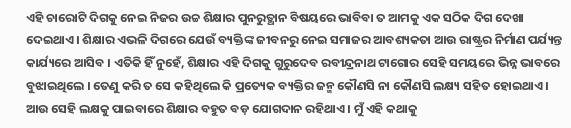ଏହି ଚାରୋଟି ଦିଗକୁ ନେଇ ନିଜର ଉଚ୍ଚ ଶିକ୍ଷାର ପୁନରୁତ୍ଥାନ ବିଷୟରେ ଭାବିବା ତ ଆମକୁ ଏକ ସଠିକ ଦିଗ ଦେଖା ଦେଇଥାଏ । ଶିକ୍ଷାର ଏଭଳି ଦିଗରେ ଯେଉଁ ବ୍ୟକ୍ତିଙ୍କ ଜୀବନରୁ ନେଇ ସମାଜର ଆବଶ୍ୟକତା ଆଉ ରାଷ୍ଟ୍ରର ନିର୍ମାଣ ପର୍ଯ୍ୟନ୍ତ କାର୍ଯ୍ୟରେ ଆସିବ । ଏତିକି ହିଁ ନୁହେଁ, ଶିକ୍ଷାର ଏହି ଦିଗକୁ ଗୁରୁଦେବ ରବୀନ୍ଦ୍ରନାଥ ଟାଗୋର ସେହି ସମୟରେ ଭିନ୍ନ ଭାବରେ ବୁଝାଇଥିଲେ । ତେଣୁ କରି ତ ସେ କହିଥିଲେ କି ପ୍ରତ୍ୟେକ ବ୍ୟକ୍ତିର ଜନ୍ମ କୌଣସି ନା କୌଣସି ଲକ୍ଷ୍ୟ ସହିତ ହୋଇଥାଏ । ଆଉ ସେହି ଲକ୍ଷକୁ ପାଇବାରେ ଶିକ୍ଷାର ବହୁତ ବଡ଼ ଯୋଗଦାନ ରହିଥାଏ । ମୁଁ ଏହି କଥାକୁ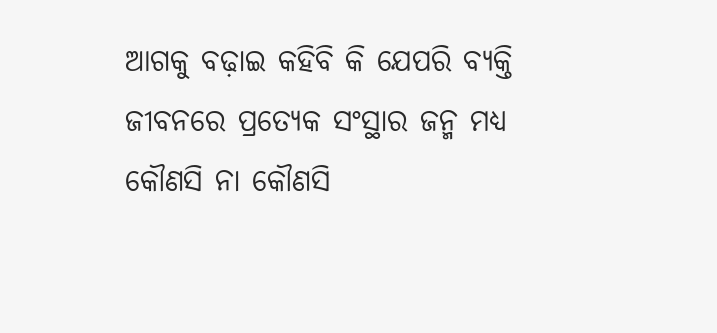ଆଗକୁ ବଢ଼ାଇ କହିବି କି ଯେପରି ବ୍ୟକ୍ତି ଜୀବନରେ ପ୍ରତ୍ୟେକ ସଂସ୍ଥାର ଜନ୍ମ ମଧ୍ୟ କୌଣସି ନା କୌଣସି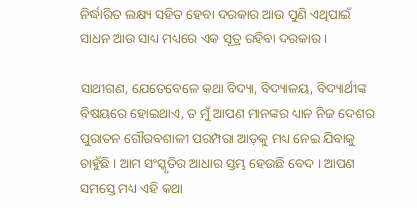ନିର୍ଦ୍ଧାରିତ ଲକ୍ଷ୍ୟ ସହିତ ହେବା ଦରକାର ଆଉ ପୁଣି ଏଥିପାଇଁ ସାଧନ ଆଉ ସାଧ୍ୟ ମଧ୍ୟରେ ଏକ ସୂତ୍ର ରହିବା ଦରକାର ।

ସାଥୀଗଣ, ଯେତେବେଳେ କଥା ବିଦ୍ୟା, ବିଦ୍ୟାଳୟ, ବିଦ୍ୟାର୍ଥୀଙ୍କ ବିଷୟରେ ହୋଇଥାଏ, ତ ମୁଁ ଆପଣ ମାନଙ୍କର ଧ୍ୟାନ ନିଜ ଦେଶର ପୁରାତନ ଗୌରବଶାଳୀ ପରମ୍ପରା ଆଡ଼କୁ ମଧ୍ୟ ନେଇ ଯିବାକୁ ଚାହୁଁଛି । ଆମ ସଂସ୍କୃତିର ଆଧାର ସ୍ତମ୍ଭ ହେଉଛି ବେଦ । ଆପଣ ସମସ୍ତେ ମଧ୍ୟ ଏହି କଥା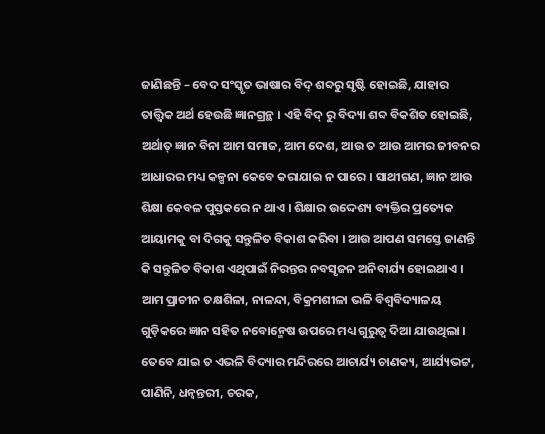ଜାଣିଛନ୍ତି – ବେଦ ସଂସ୍କୃତ ଭାଷାର ବିଦ୍ ଶବ୍ଦରୁ ସୃଷ୍ଟି ହୋଇଛି, ଯାହାର ତାତ୍ତ୍ଵିକ ଅର୍ଥ ହେଉଛି ଜ୍ଞାନଗ୍ରନ୍ଥ । ଏହି ବିଦ୍ ରୁ ବିଦ୍ୟା ଶବ୍ଦ ବିକଶିତ ହୋଇଛି, ଅର୍ଥାତ୍ ଜ୍ଞାନ ବିନା ଆମ ସମାଜ, ଆମ ଦେଶ, ଆଉ ତ ଆଉ ଆମର ଜୀବନର ଆଧାରର ମଧ୍ୟ କଳ୍ପନା କେବେ କରାଯାଇ ନ ପାରେ । ସାଥୀଗଣ, ଜ୍ଞାନ ଆଉ ଶିକ୍ଷା କେବଳ ପୁସ୍ତକରେ ନ ଥାଏ । ଶିକ୍ଷାର ଉଦ୍ଦେଶ୍ୟ ବ୍ୟକ୍ତିର ପ୍ରତ୍ୟେକ ଆୟାମକୁ ବା ଦିଗକୁ ସନ୍ତୁଳିତ ବିକାଶ କରିବା । ଆଉ ଆପଣ ସମସ୍ତେ ଜାଣନ୍ତି କି ସନ୍ତୁଳିତ ବିକାଶ ଏଥିପାଇଁ ନିରନ୍ତର ନବସୃଜନ ଅନିବାର୍ଯ୍ୟ ହୋଇଥାଏ । ଆମ ପ୍ରାଚୀନ ତକ୍ଷଶିଳା, ନାଳନ୍ଦା, ବିକ୍ରମଶୀଳା ଭଳି ବିଶ୍ୱବିଦ୍ୟାଳୟ ଗୁଡ଼ିକରେ ଜ୍ଞାନ ସହିତ ନବୋନ୍ମେଷ ଉପରେ ମଧ୍ୟ ଗୁରୁତ୍ୱ ଦିଆ ଯାଉଥିଲା । ତେବେ ଯାଇ ତ ଏଭଳି ବିଦ୍ୟାର ମନ୍ଦିରରେ ଆଚାର୍ଯ୍ୟ ଚାଣକ୍ୟ, ଆର୍ଯ୍ୟଭଟ୍ଟ, ପାଣିନି, ଧନ୍ୱନ୍ତରୀ, ଚରକ,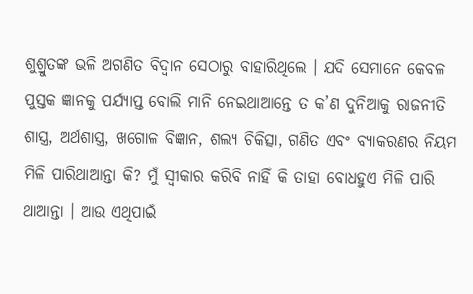ଶୁଶ୍ରୁତଙ୍କ ଭଳି ଅଗଣିତ ବିଦ୍ୱାନ ସେଠାରୁ ବାହାରିଥିଲେ । ଯଦି ସେମାନେ କେବଳ ପୁସ୍ତକ ଜ୍ଞାନକୁ ପର୍ଯ୍ୟାପ୍ତ ବୋଲି ମାନି ନେଇଥାଆନ୍ତେ ତ କ’ଣ ଦୁନିଆକୁ ରାଜନୀତି ଶାସ୍ତ୍ର, ଅର୍ଥଶାସ୍ତ୍ର, ଖଗୋଳ ବିଜ୍ଞାନ, ଶଲ୍ୟ ଚିକିତ୍ସା, ଗଣିତ ଏବଂ ବ୍ୟାକରଣର ନିୟମ ମିଳି ପାରିଥାଆନ୍ତା କି? ମୁଁ ସ୍ୱୀକାର କରିବି ନାହିଁ କି ତାହା ବୋଧହୁଏ ମିଳି ପାରି ଥାଆନ୍ତା । ଆଉ ଏଥିପାଇଁ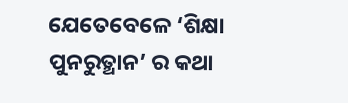ଯେତେବେଳେ ‘ଶିକ୍ଷା ପୁନରୁତ୍ଥାନ’ ର କଥା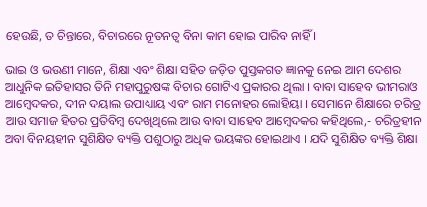ହେଉଛି, ତ ଚିନ୍ତାରେ, ବିଚାରରେ ନୂତନତ୍ୱ ବିନା କାମ ହୋଇ ପାରିବ ନାହିଁ ।

ଭାଇ ଓ ଭଉଣୀ ମାନେ, ଶିକ୍ଷା ଏବଂ ଶିକ୍ଷା ସହିତ ଜଡ଼ିତ ପୁସ୍ତକଗତ ଜ୍ଞାନକୁ ନେଇ ଆମ ଦେଶର ଆଧୁନିକ ଇତିହାସର ତିନି ମହାପୁରୁଷଙ୍କ ବିଚାର ଗୋଟିଏ ପ୍ରକାରର ଥିଲା । ବାବା ସାହେବ ଭୀମରାଓ ଆମ୍ବେଦକର, ଦୀନ ଦୟାଲ ଉପାଧ୍ୟାୟ ଏବଂ ରାମ ମନୋହର ଲୋହିୟା । ସେମାନେ ଶିକ୍ଷାରେ ଚରିତ୍ର ଆଉ ସମାଜ ହିତର ପ୍ରତିବିମ୍ବ ଦେଖିଥିଲେ ଆଉ ବାବା ସାହେବ ଆମ୍ବେଦକର କହିଥିଲେ,- ଚରିତ୍ରହୀନ ଅବା ବିନୟହୀନ ସୁଶିକ୍ଷିତ ବ୍ୟକ୍ତି ପଶୁଠାରୁ ଅଧିକ ଭୟଙ୍କର ହୋଇଥାଏ । ଯଦି ସୁଶିକ୍ଷିତ ବ୍ୟକ୍ତି ଶିକ୍ଷା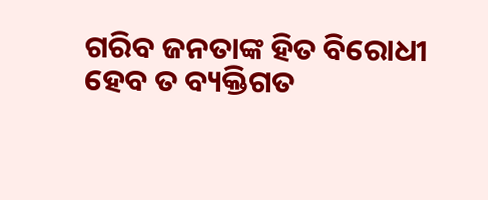ଗରିବ ଜନତାଙ୍କ ହିତ ବିରୋଧୀ ହେବ ତ ବ୍ୟକ୍ତିଗତ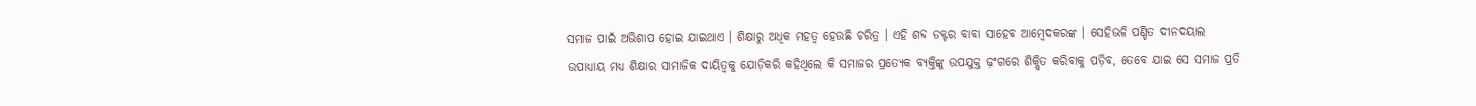ସମାଜ ପାଇଁ ଅଭିଶାପ ହୋଇ ଯାଇଥାଏ । ଶିକ୍ଷାରୁ ଅଧିକ ମହତ୍ୱ ହେଉଛି ଚରିତ୍ର । ଏହି ଶବ୍ଦ ଡକ୍ଟର ବାବା ସାହେବ ଆମ୍ବେଦକରଙ୍କ । ସେହିଭଳି ପଣ୍ଡିତ ଦୀନଦୟାଲ ଉପାଧ୍ୟାୟ ମଧ୍ୟ ଶିକ୍ଷାର ସାମାଜିକ ଦାୟିତ୍ୱକୁ ଯୋଡ଼ିକରି କହିଥିଲେ କି ସମାଜର ପ୍ରତ୍ୟେକ ବ୍ୟକ୍ତିଙ୍କୁ ଉପଯୁକ୍ତ ଢ଼ଂଗରେ ଶିକ୍ଷିତ କରିବାକୁ ପଡ଼ିବ, ତେବେ ଯାଇ ସେ ସମାଜ ପ୍ରତି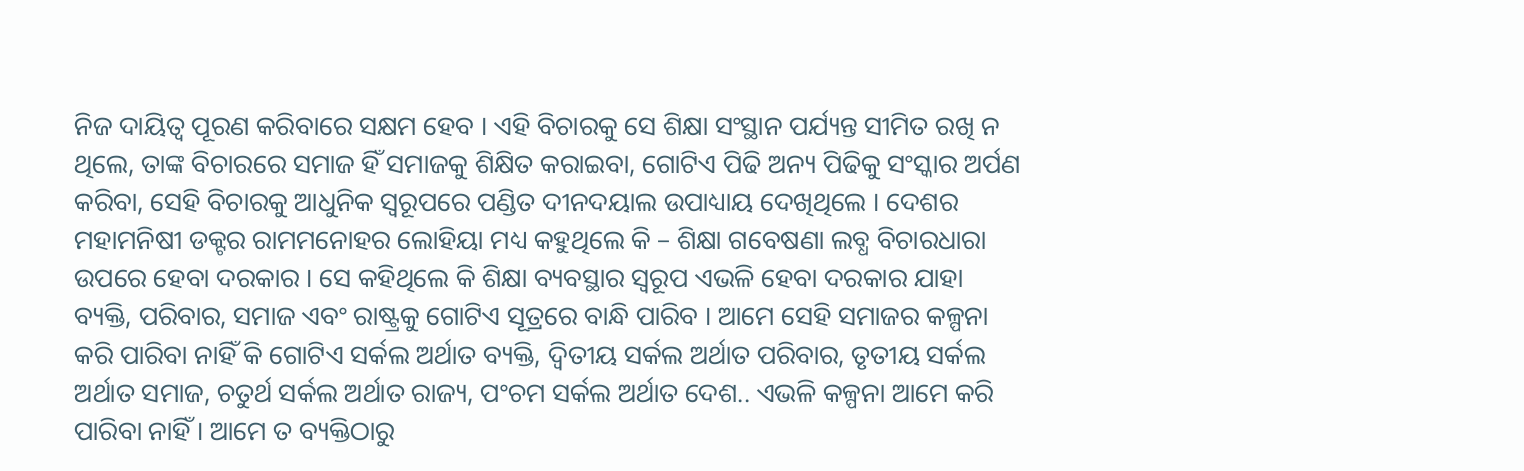ନିଜ ଦାୟିତ୍ୱ ପୂରଣ କରିବାରେ ସକ୍ଷମ ହେବ । ଏହି ବିଚାରକୁ ସେ ଶିକ୍ଷା ସଂସ୍ଥାନ ପର୍ଯ୍ୟନ୍ତ ସୀମିତ ରଖି ନ ଥିଲେ, ତାଙ୍କ ବିଚାରରେ ସମାଜ ହିଁ ସମାଜକୁ ଶିକ୍ଷିତ କରାଇବା, ଗୋଟିଏ ପିଢି ଅନ୍ୟ ପିଢିକୁ ସଂସ୍କାର ଅର୍ପଣ କରିବା, ସେହି ବିଚାରକୁ ଆଧୁନିକ ସ୍ୱରୂପରେ ପଣ୍ଡିତ ଦୀନଦୟାଲ ଉପାଧ୍ୟାୟ ଦେଖିଥିଲେ । ଦେଶର ମହାମନିଷୀ ଡକ୍ଟର ରାମମନୋହର ଲୋହିୟା ମଧ୍ୟ କହୁଥିଲେ କି – ଶିକ୍ଷା ଗବେଷଣା ଲବ୍ଧ ବିଚାରଧାରା ଉପରେ ହେବା ଦରକାର । ସେ କହିଥିଲେ କି ଶିକ୍ଷା ବ୍ୟବସ୍ଥାର ସ୍ୱରୂପ ଏଭଳି ହେବା ଦରକାର ଯାହା ବ୍ୟକ୍ତି, ପରିବାର, ସମାଜ ଏବଂ ରାଷ୍ଟ୍ରକୁ ଗୋଟିଏ ସୂତ୍ରରେ ବାନ୍ଧି ପାରିବ । ଆମେ ସେହି ସମାଜର କଳ୍ପନା କରି ପାରିବା ନାହିଁ କି ଗୋଟିଏ ସର୍କଲ ଅର୍ଥାତ ବ୍ୟକ୍ତି, ଦ୍ୱିତୀୟ ସର୍କଲ ଅର୍ଥାତ ପରିବାର, ତୃତୀୟ ସର୍କଲ ଅର୍ଥାତ ସମାଜ, ଚତୁର୍ଥ ସର୍କଲ ଅର୍ଥାତ ରାଜ୍ୟ, ପଂଚମ ସର୍କଲ ଅର୍ଥାତ ଦେଶ.. ଏଭଳି କଳ୍ପନା ଆମେ କରି ପାରିବା ନାହିଁ । ଆମେ ତ ବ୍ୟକ୍ତିଠାରୁ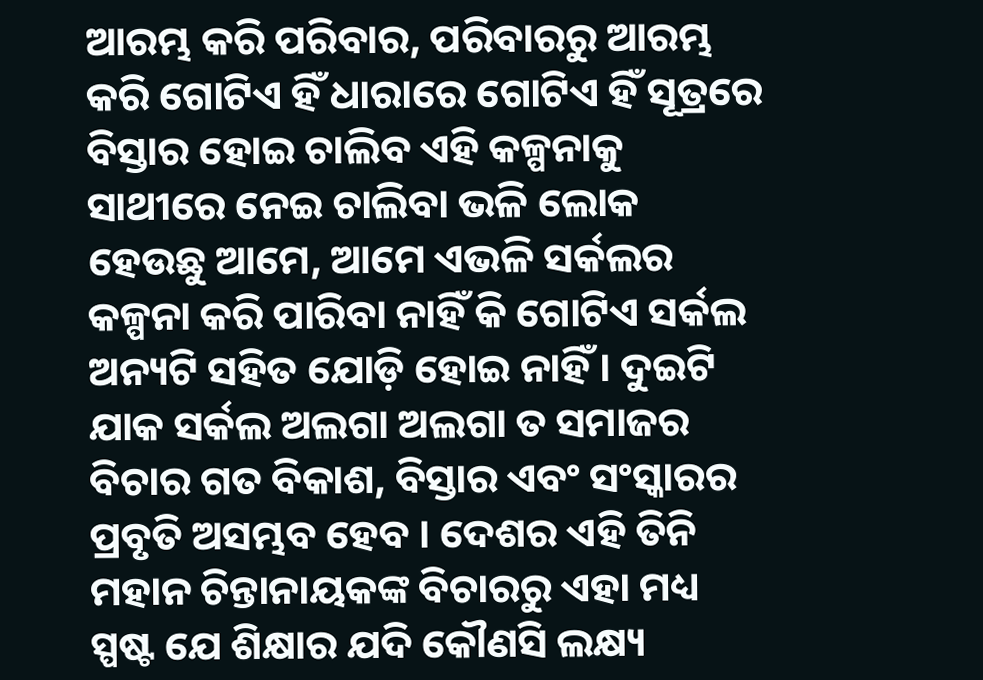ଆରମ୍ଭ କରି ପରିବାର, ପରିବାରରୁ ଆରମ୍ଭ କରି ଗୋଟିଏ ହିଁ ଧାରାରେ ଗୋଟିଏ ହିଁ ସୂତ୍ରରେ ବିସ୍ତାର ହୋଇ ଚାଲିବ ଏହି କଳ୍ପନାକୁ ସାଥୀରେ ନେଇ ଚାଲିବା ଭଳି ଲୋକ ହେଉଛୁ ଆମେ, ଆମେ ଏଭଳି ସର୍କଲର କଳ୍ପନା କରି ପାରିବା ନାହିଁ କି ଗୋଟିଏ ସର୍କଲ ଅନ୍ୟଟି ସହିତ ଯୋଡ଼ି ହୋଇ ନାହିଁ । ଦୁଇଟି ଯାକ ସର୍କଲ ଅଲଗା ଅଲଗା ତ ସମାଜର ବିଚାର ଗତ ବିକାଶ, ବିସ୍ତାର ଏବଂ ସଂସ୍କାରର ପ୍ରବୃତି ଅସମ୍ଭବ ହେବ । ଦେଶର ଏହି ତିନି ମହାନ ଚିନ୍ତାନାୟକଙ୍କ ବିଚାରରୁ ଏହା ମଧ୍ୟ ସ୍ପଷ୍ଟ ଯେ ଶିକ୍ଷାର ଯଦି କୌଣସି ଲକ୍ଷ୍ୟ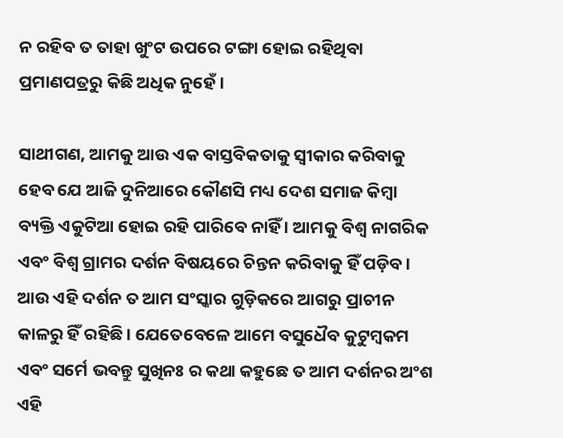ନ ରହିବ ତ ତାହା ଖୁଂଟ ଉପରେ ଟଙ୍ଗା ହୋଇ ରହିଥିବା ପ୍ରମାଣପତ୍ରରୁ କିଛି ଅଧିକ ନୁହେଁ ।

ସାଥୀଗଣ, ଆମକୁ ଆଉ ଏକ ବାସ୍ତବିକତାକୁ ସ୍ୱୀକାର କରିବାକୁ ହେବ ଯେ ଆଜି ଦୁନିଆରେ କୌଣସି ମଧ୍ୟ ଦେଶ ସମାଜ କିମ୍ବା ବ୍ୟକ୍ତି ଏକୁଟିଆ ହୋଇ ରହି ପାରିବେ ନାହିଁ । ଆମକୁ ବିଶ୍ୱ ନାଗରିକ ଏବଂ ବିଶ୍ୱ ଗ୍ରାମର ଦର୍ଶନ ବିଷୟରେ ଚିନ୍ତନ କରିବାକୁ ହିଁ ପଡ଼ିବ । ଆଉ ଏହି ଦର୍ଶନ ତ ଆମ ସଂସ୍କାର ଗୁଡ଼ିକରେ ଆଗରୁ ପ୍ରାଚୀନ କାଳରୁ ହିଁ ରହିଛି । ଯେତେବେଳେ ଆମେ ବସୁଧୈବ କୁଟୁମ୍ବକମ ଏବଂ ସର୍ମେ ଭବନ୍ତୁ ସୁଖିନଃ ର କଥା କହୁଛେ ତ ଆମ ଦର୍ଶନର ଅଂଶ ଏହି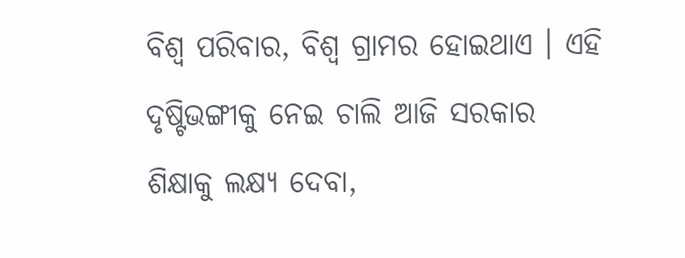ବିଶ୍ୱ ପରିବାର, ବିଶ୍ୱ ଗ୍ରାମର ହୋଇଥାଏ । ଏହି ଦୃଷ୍ଟିଭଙ୍ଗୀକୁ ନେଇ ଚାଲି ଆଜି ସରକାର ଶିକ୍ଷାକୁ ଲକ୍ଷ୍ୟ ଦେବା,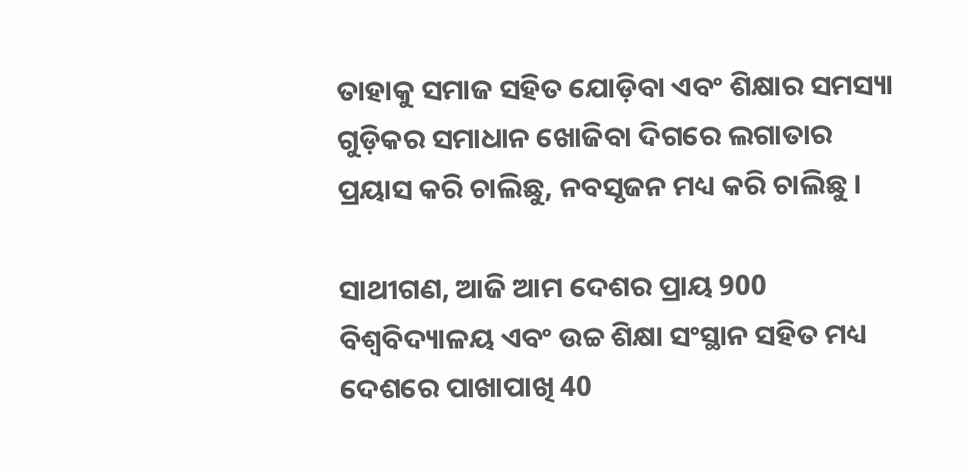ତାହାକୁ ସମାଜ ସହିତ ଯୋଡ଼ିବା ଏବଂ ଶିକ୍ଷାର ସମସ୍ୟା ଗୁଡ଼ିକର ସମାଧାନ ଖୋଜିବା ଦିଗରେ ଲଗାତାର ପ୍ରୟାସ କରି ଚାଲିଛୁ, ନବସୃଜନ ମଧ୍ୟ କରି ଚାଲିଛୁ ।

ସାଥୀଗଣ, ଆଜି ଆମ ଦେଶର ପ୍ରାୟ 900 ବିଶ୍ୱବିଦ୍ୟାଳୟ ଏବଂ ଉଚ୍ଚ ଶିକ୍ଷା ସଂସ୍ଥାନ ସହିତ ମଧ୍ୟ ଦେଶରେ ପାଖାପାଖି 40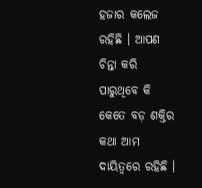ହଜାର କଲେଜ ରହିଛି । ଆପଣ ଚିନ୍ତା କରି ପାରୁଥିବେ କି କେତେ ବଡ଼ ଶକ୍ତିର କଥା ଆମ ଦାୟିତ୍ୱରେ ରହିଛି ।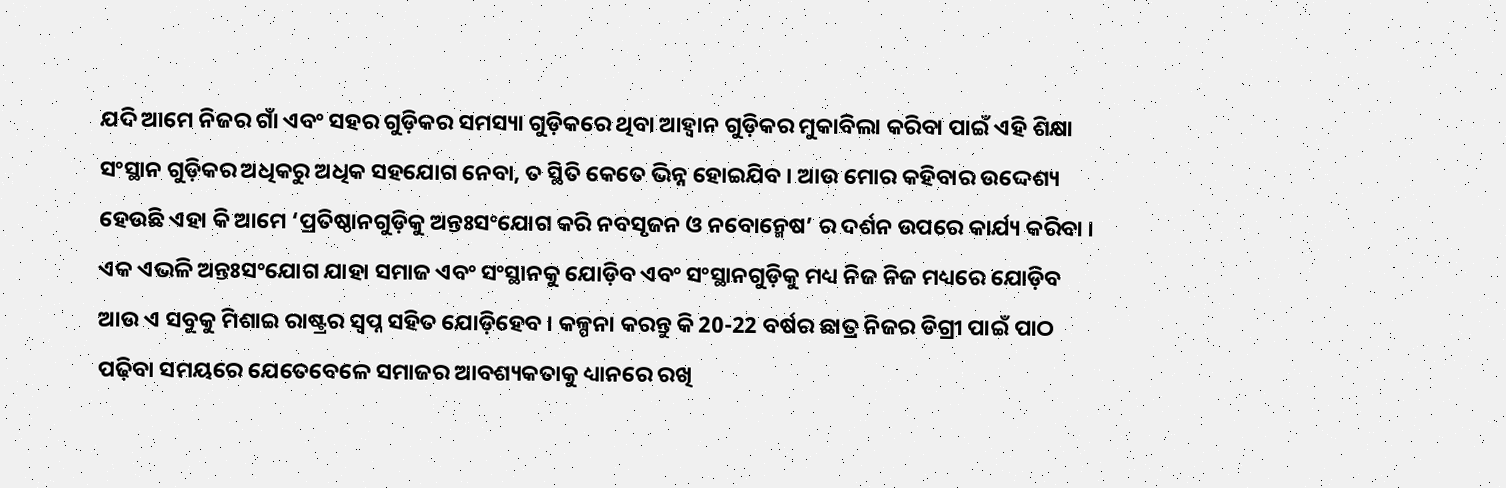ଯଦି ଆମେ ନିଜର ଗାଁ ଏବଂ ସହର ଗୁଡ଼ିକର ସମସ୍ୟା ଗୁଡ଼ିକରେ ଥିବା ଆହ୍ୱାନ ଗୁଡ଼ିକର ମୁକାବିଲା କରିବା ପାଇଁ ଏହି ଶିକ୍ଷା ସଂସ୍ଥାନ ଗୁଡ଼ିକର ଅଧିକରୁ ଅଧିକ ସହଯୋଗ ନେବା, ତ ସ୍ଥିତି କେତେ ଭିନ୍ନ ହୋଇଯିବ । ଆଉ ମୋର କହିବାର ଉଦ୍ଦେଶ୍ୟ ହେଉଛି ଏହା କି ଆମେ ‘ପ୍ରତିଷ୍ଠାନଗୁଡ଼ିକୁ ଅନ୍ତଃସଂଯୋଗ କରି ନବସୃଜନ ଓ ନବୋନ୍ମେଷ’ ର ଦର୍ଶନ ଉପରେ କାର୍ଯ୍ୟ କରିବା । ଏକ ଏଭଳି ଅନ୍ତଃସଂଯୋଗ ଯାହା ସମାଜ ଏବଂ ସଂସ୍ଥାନକୁ ଯୋଡ଼ିବ ଏବଂ ସଂସ୍ଥାନଗୁଡ଼ିକୁ ମଧ୍ୟ ନିଜ ନିଜ ମଧ୍ୟରେ ଯୋଡ଼ିବ ଆଉ ଏ ସବୁକୁ ମିଶାଇ ରାଷ୍ଟ୍ରର ସ୍ୱପ୍ନ ସହିତ ଯୋଡ଼ିହେବ । କଳ୍ପନା କରନ୍ତୁ କି 20-22 ବର୍ଷର ଛାତ୍ର ନିଜର ଡିଗ୍ରୀ ପାଇଁ ପାଠ ପଢ଼ିବା ସମୟରେ ଯେତେବେଳେ ସମାଜର ଆବଶ୍ୟକତାକୁ ଧ୍ୟାନରେ ରଖି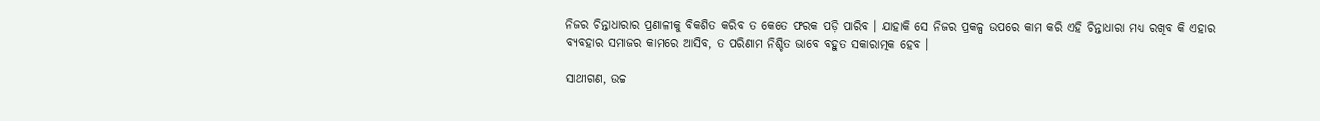ନିଜର ଚିନ୍ତାଧାରାର ପ୍ରଣାଳୀକୁ ବିକଶିତ କରିବ ତ କେତେ ଫରକ ପଡ଼ି ପାରିବ । ଯାହାକି ସେ ନିଜର ପ୍ରକଳ୍ପ ଉପରେ କାମ କରି ଏହି ଚିନ୍ତାଧାରା ମଧ୍ୟ ରଖିବ କି ଏହାର ବ୍ୟବହାର ସମାଜର କାମରେ ଆସିବ, ତ ପରିଣାମ ନିଶ୍ଚିତ ଭାବେ ବହୁତ ସକାରାତ୍ମକ ହେବ ।

ସାଥୀଗଣ, ଉଚ୍ଚ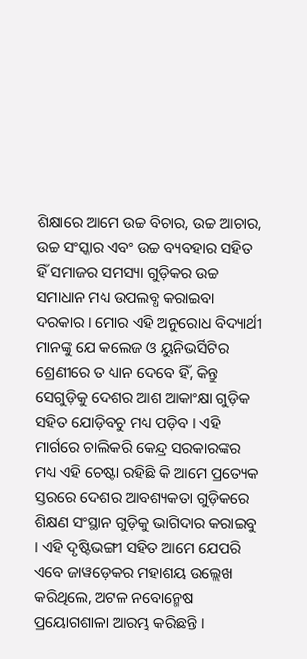ଶିକ୍ଷାରେ ଆମେ ଉଚ୍ଚ ବିଚାର, ଉଚ୍ଚ ଆଚାର, ଉଚ୍ଚ ସଂସ୍କାର ଏବଂ ଉଚ୍ଚ ବ୍ୟବହାର ସହିତ ହିଁ ସମାଜର ସମସ୍ୟା ଗୁଡ଼ିକର ଉଚ୍ଚ ସମାଧାନ ମଧ୍ୟ ଉପଲବ୍ଧ କରାଇବା ଦରକାର । ମୋର ଏହି ଅନୁରୋଧ ବିଦ୍ୟାର୍ଥୀ ମାନଙ୍କୁ ଯେ କଲେଜ ଓ ୟୁନିଭର୍ସିଟିର ଶ୍ରେଣୀରେ ତ ଧ୍ୟାନ ଦେବେ ହିଁ, କିନ୍ତୁ ସେଗୁଡ଼ିକୁ ଦେଶର ଆଶ ଆକାଂକ୍ଷା ଗୁଡ଼ିକ ସହିତ ଯୋଡ଼ିବଚୁ ମଧ୍ୟ ପଡ଼ିବ । ଏହି ମାର୍ଗରେ ଚାଲିକରି କେନ୍ଦ୍ର ସରକାରଙ୍କର ମଧ୍ୟ ଏହି ଚେଷ୍ଟା ରହିଛି କି ଆମେ ପ୍ରତ୍ୟେକ ସ୍ତରରେ ଦେଶର ଆବଶ୍ୟକତା ଗୁଡ଼ିକରେ ଶିକ୍ଷଣ ସଂସ୍ଥାନ ଗୁଡ଼ିକୁ ଭାଗିଦାର କରାଇବୁ । ଏହି ଦୃଷ୍ଟିଭଙ୍ଗୀ ସହିତ ଆମେ ଯେପରି ଏବେ ଜାୱଡ଼େକର ମହାଶୟ ଉଲ୍ଲେଖ କରିଥିଲେ, ଅଟଳ ନବୋନ୍ମେଷ ପ୍ରୟୋଗଶାଳା ଆରମ୍ଭ କରିଛନ୍ତି ।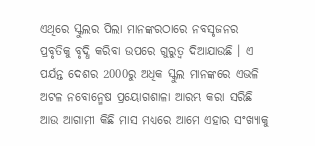ଏଥିରେ ସ୍କୁଲର ପିଲା ମାନଙ୍କରଠାରେ ନବସୃଜନର ପ୍ରବୃତିକୁ ବୃଦ୍ଧି କରିବା ଉପରେ ଗୁରୁତ୍ଵ ଦିଆଯାଉଛି । ଏ ପର୍ଯନ୍ତ ଦେଶର 2000ରୁ ଅଧିକ ସ୍କୁଲ ମାନଙ୍କରେ ଏଭଳି ଅଟଳ ନବୋନ୍ମେଷ ପ୍ରୟୋଗଶାଳା ଆରମ୍ଭ କରା ସରିଛି ଆଉ ଆଗାମୀ କିଛି ମାସ ମଧ୍ୟରେ ଆମେ ଏହାର ସଂଖ୍ୟାକୁ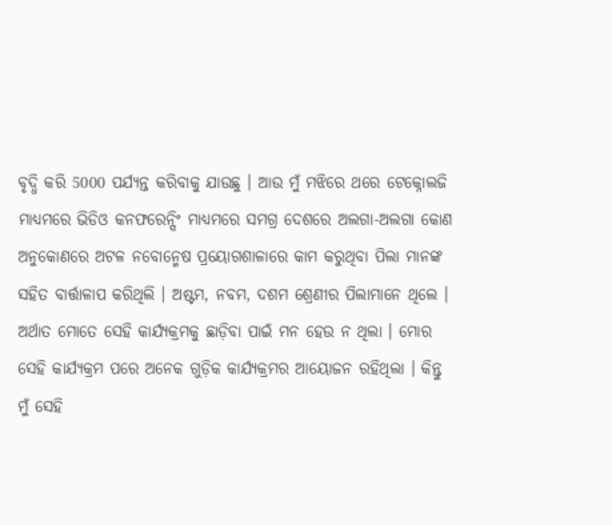ବୃଦ୍ଧି କରି 5000 ପର୍ଯ୍ୟନ୍ତ କରିବାକୁ ଯାଉଛୁ । ଆଉ ମୁଁ ମଝିରେ ଥରେ ଟେକ୍ନୋଲଜି ମାଧ୍ୟମରେ ଭିଡିଓ କନଫରେନ୍ସିଂ ମାଧ୍ୟମରେ ସମଗ୍ର ଦେଶରେ ଅଲଗା-ଅଲଗା କୋଣ ଅନୁକୋଣରେ ଅଟଳ ନବୋନ୍ମେଷ ପ୍ରୟୋଗଶାଳାରେ କାମ କରୁଥିବା ପିଲା ମାନଙ୍କ ସହିତ ବାର୍ତ୍ତାଳାପ କରିଥିଲି । ଅଷ୍ଟମ, ନବମ, ଦଶମ ଶ୍ରେଣୀର ପିଲାମାନେ ଥିଲେ । ଅର୍ଥାତ ମୋତେ ସେହି କାର୍ଯ୍ୟକ୍ରମକୁ ଛାଡ଼ିବା ପାଇଁ ମନ ହେଉ ନ ଥିଲା । ମୋର ସେହି କାର୍ଯ୍ୟକ୍ରମ ପରେ ଅନେକ ଗୁଡ଼ିକ କାର୍ଯ୍ୟକ୍ରମର ଆୟୋଜନ ରହିଥିଲା । କିନ୍ତୁ ମୁଁ ସେହି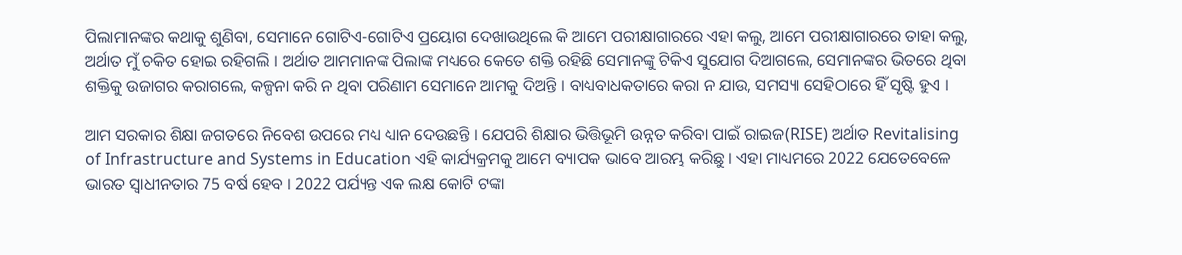ପିଲାମାନଙ୍କର କଥାକୁ ଶୁଣିବା, ସେମାନେ ଗୋଟିଏ-ଗୋଟିଏ ପ୍ରୟୋଗ ଦେଖାଉଥିଲେ କି ଆମେ ପରୀକ୍ଷାଗାରରେ ଏହା କଲୁ, ଆମେ ପରୀକ୍ଷାଗାରରେ ତାହା କଲୁ, ଅର୍ଥାତ ମୁଁ ଚକିତ ହୋଇ ରହିଗଲି । ଅର୍ଥାତ ଆମମାନଙ୍କ ପିଲାଙ୍କ ମଧ୍ୟରେ କେତେ ଶକ୍ତି ରହିଛି ସେମାନଙ୍କୁ ଟିକିଏ ସୁଯୋଗ ଦିଆଗଲେ, ସେମାନଙ୍କର ଭିତରେ ଥିବା ଶକ୍ତିକୁ ଉଜାଗର କରାଗଲେ, କଳ୍ପନା କରି ନ ଥିବା ପରିଣାମ ସେମାନେ ଆମକୁ ଦିଅନ୍ତି । ବାଧ୍ୟବାଧକତାରେ କରା ନ ଯାଉ, ସମସ୍ୟା ସେହିଠାରେ ହିଁ ସୃଷ୍ଟି ହୁଏ ।

ଆମ ସରକାର ଶିକ୍ଷା ଜଗତରେ ନିବେଶ ଉପରେ ମଧ୍ୟ ଧ୍ୟାନ ଦେଉଛନ୍ତି । ଯେପରି ଶିକ୍ଷାର ଭିତ୍ତିଭୂମି ଉନ୍ନତ କରିବା ପାଇଁ ରାଇଜ(RISE) ଅର୍ଥାତ Revitalising of Infrastructure and Systems in Education ଏହି କାର୍ଯ୍ୟକ୍ରମକୁ ଆମେ ବ୍ୟାପକ ଭାବେ ଆରମ୍ଭ କରିଛୁ । ଏହା ମାଧ୍ୟମରେ 2022 ଯେତେବେଳେ ଭାରତ ସ୍ୱାଧୀନତାର 75 ବର୍ଷ ହେବ । 2022 ପର୍ଯ୍ୟନ୍ତ ଏକ ଲକ୍ଷ କୋଟି ଟଙ୍କା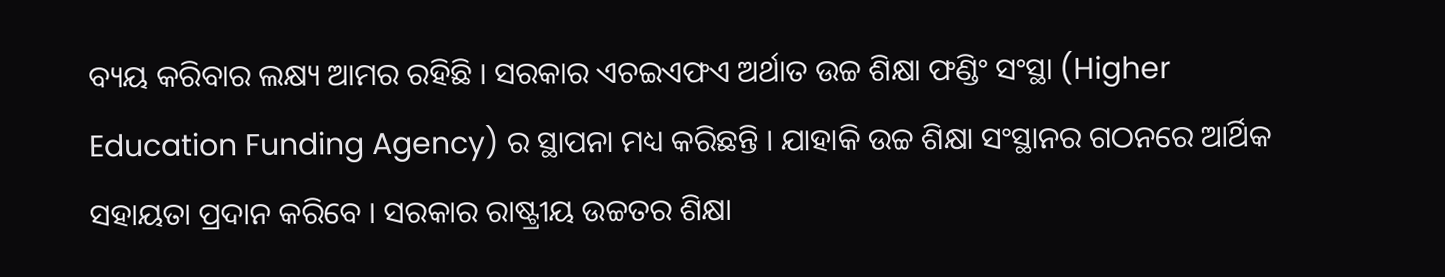ବ୍ୟୟ କରିବାର ଲକ୍ଷ୍ୟ ଆମର ରହିଛି । ସରକାର ଏଚଇଏଫଏ ଅର୍ଥାତ ଉଚ୍ଚ ଶିକ୍ଷା ଫଣ୍ଡିଂ ସଂସ୍ଥା (Higher Education Funding Agency) ର ସ୍ଥାପନା ମଧ୍ୟ କରିଛନ୍ତି । ଯାହାକି ଉଚ୍ଚ ଶିକ୍ଷା ସଂସ୍ଥାନର ଗଠନରେ ଆର୍ଥିକ ସହାୟତା ପ୍ରଦାନ କରିବେ । ସରକାର ରାଷ୍ଟ୍ରୀୟ ଉଚ୍ଚତର ଶିକ୍ଷା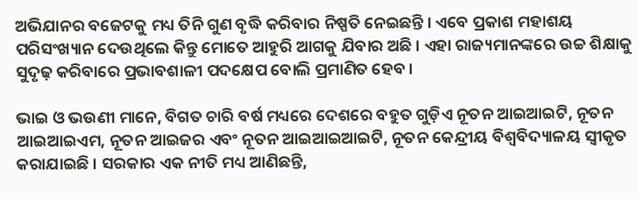ଅଭିଯାନର ବଜେଟକୁ ମଧ୍ୟ ତିନି ଗୁଣ ବୃଦ୍ଧି କରିବାର ନିଷ୍ପତି ନେଇଛନ୍ତି । ଏବେ ପ୍ରକାଶ ମହାଶୟ ପରିସଂଖ୍ୟାନ ଦେଉଥିଲେ କିନ୍ତୁ ମୋତେ ଆହୁରି ଆଗକୁ ଯିବାର ଅଛି । ଏହା ରାଜ୍ୟମାନଙ୍କରେ ଉଚ୍ଚ ଶିକ୍ଷାକୁ ସୁଦୃଢ଼ କରିବାରେ ପ୍ରଭାବଶାଳୀ ପଦକ୍ଷେପ ବୋଲି ପ୍ରମାଣିତ ହେବ ।

ଭାଇ ଓ ଭଉଣୀ ମାନେ, ବିଗତ ଚାରି ବର୍ଷ ମଧ୍ୟରେ ଦେଶରେ ବହୁତ ଗୁଡ଼ିଏ ନୂତନ ଆଇଆଇଟି, ନୂତନ ଆଇଆଇଏମ, ନୂତନ ଆଇଜର ଏବଂ ନୂତନ ଆଇଆଇଆଇଟି, ନୂତନ କେନ୍ଦ୍ରୀୟ ବିଶ୍ୱବିଦ୍ୟାଳୟ ସ୍ୱୀକୃତ କରାଯାଇଛି । ସରକାର ଏକ ନୀତି ମଧ୍ୟ ଆଣିଛନ୍ତି,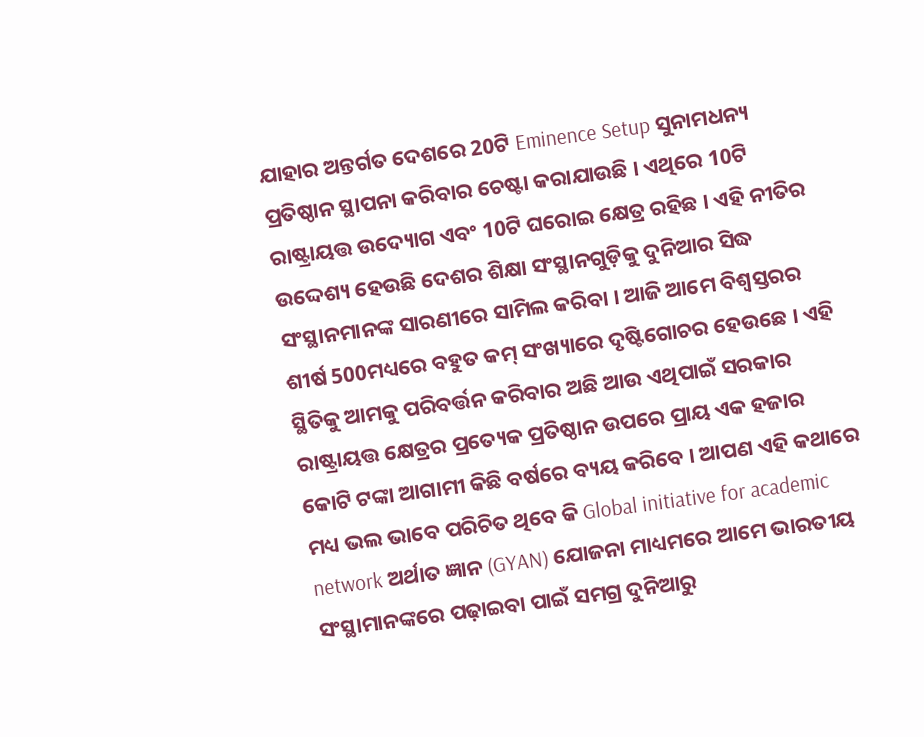ଯାହାର ଅନ୍ତର୍ଗତ ଦେଶରେ 20ଟି Eminence Setup ସୁନାମଧନ୍ୟ ପ୍ରତିଷ୍ଠାନ ସ୍ଥାପନା କରିବାର ଚେଷ୍ଟା କରାଯାଉଛି । ଏଥିରେ 10ଟି ରାଷ୍ଟ୍ରାୟତ୍ତ ଉଦ୍ୟୋଗ ଏବଂ 10ଟି ଘରୋଇ କ୍ଷେତ୍ର ରହିଛ । ଏହି ନୀତିର ଉଦ୍ଦେଶ୍ୟ ହେଉଛି ଦେଶର ଶିକ୍ଷା ସଂସ୍ଥାନଗୁଡ଼ିକୁ ଦୁନିଆର ସିଦ୍ଧ ସଂସ୍ଥାନମାନଙ୍କ ସାରଣୀରେ ସାମିଲ କରିବା । ଆଜି ଆମେ ବିଶ୍ୱସ୍ତରର ଶୀର୍ଷ 500ମଧ୍ୟରେ ବହୁତ କମ୍ ସଂଖ୍ୟାରେ ଦୃଷ୍ଟିଗୋଚର ହେଉଛେ । ଏହି ସ୍ଥିତିକୁ ଆମକୁ ପରିବର୍ତ୍ତନ କରିବାର ଅଛି ଆଉ ଏଥିପାଇଁ ସରକାର ରାଷ୍ଟ୍ରାୟତ୍ତ କ୍ଷେତ୍ରର ପ୍ରତ୍ୟେକ ପ୍ରତିଷ୍ଠାନ ଉପରେ ପ୍ରାୟ ଏକ ହଜାର କୋଟି ଟଙ୍କା ଆଗାମୀ କିଛି ବର୍ଷରେ ବ୍ୟୟ କରିବେ । ଆପଣ ଏହି କଥାରେ ମଧ୍ୟ ଭଲ ଭାବେ ପରିଚିତ ଥିବେ କି Global initiative for academic network ଅର୍ଥାତ ଜ୍ଞାନ (GYAN) ଯୋଜନା ମାଧ୍ୟମରେ ଆମେ ଭାରତୀୟ ସଂସ୍ଥାମାନଙ୍କରେ ପଢ଼ାଇବା ପାଇଁ ସମଗ୍ର ଦୁନିଆରୁ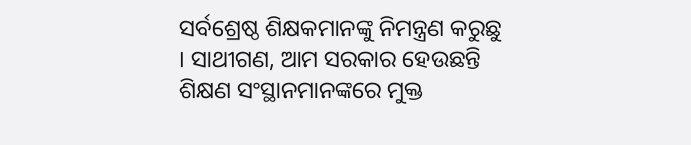ସର୍ବଶ୍ରେଷ୍ଠ ଶିକ୍ଷକମାନଙ୍କୁ ନିମନ୍ତ୍ରଣ କରୁଛୁ । ସାଥୀଗଣ, ଆମ ସରକାର ହେଉଛନ୍ତି ଶିକ୍ଷଣ ସଂସ୍ଥାନମାନଙ୍କରେ ମୁକ୍ତ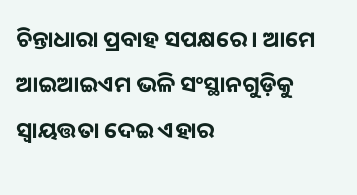ଚିନ୍ତାଧାରା ପ୍ରବାହ ସପକ୍ଷରେ । ଆମେ ଆଇଆଇଏମ ଭଳି ସଂସ୍ଥାନଗୁଡ଼ିକୁ ସ୍ୱାୟତ୍ତତା ଦେଇ ଏହାର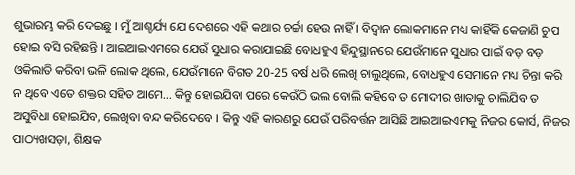ଶୁଭାରମ୍ଭ କରି ଦେଇଛୁ । ମୁଁ ଆଶ୍ଚର୍ଯ୍ୟ ଯେ ଦେଶରେ ଏହି କଥାର ଚର୍ଚ୍ଚା ହେଉ ନାହିଁ । ବିଦ୍ୱାନ ଲୋକମାନେ ମଧ୍ୟ କାହିଁକି କେଜାଣି ଚୁପ ହୋଇ ବସି ରହିଛନ୍ତି । ଆଇଆଇଏମରେ ଯେଉଁ ସୁଧାର କରାଯାଇଛି ବୋଧହୁଏ ହିନ୍ଦୁସ୍ଥାନରେ ଯେଉଁମାନେ ସୁଧାର ପାଇଁ ବଡ଼ ବଡ଼ ଓକିଲାତି କରିବା ଭଳି ଲୋକ ଥିଲେ, ଯେଉଁମାନେ ବିଗତ 20-25 ବର୍ଷ ଧରି ଲେଖି ଚାଲୁଥିଲେ, ବୋଧହୁଏ ସେମାନେ ମଧ୍ୟ ଚିନ୍ତା କରି ନ ଥିବେ ଏତେ ଶକ୍ତର ସହିତ ଆମେ… କିନ୍ତୁ ହୋଇଯିବା ପରେ କେଉଁଠି ଭଲ ବୋଲି କହିବେ ତ ମୋଦୀର ଖାତାକୁ ଚାଲିଯିବ ତ ଅସୁବିଧା ହୋଇଯିବ, ଲେଖିବା ବନ୍ଦ କରିଦେବେ । କିନ୍ତୁ ଏହି କାରଣରୁ ଯେଉଁ ପରିବର୍ତ୍ତନ ଆସିଛି ଆଇଆଇଏମକୁ ନିଜର କୋର୍ସ, ନିଜର ପାଠ୍ୟଖସଡ଼ା, ଶିକ୍ଷକ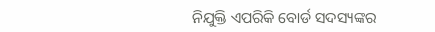ନିଯୁକ୍ତି ଏପରିକି ବୋର୍ଡ ସଦସ୍ୟଙ୍କର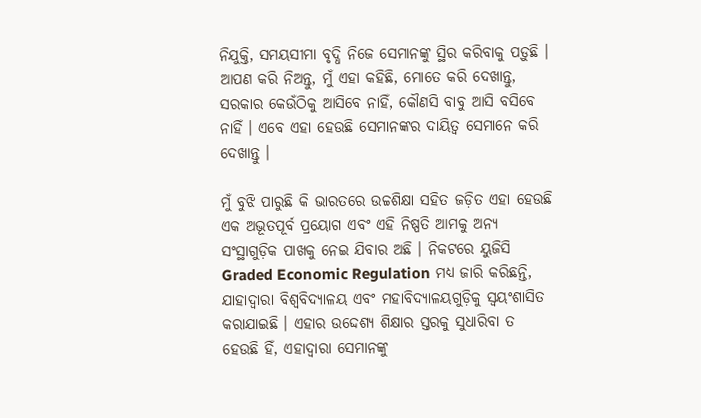ନିଯୁକ୍ତି, ସମୟସୀମା ବୃଦ୍ଧି ନିଜେ ସେମାନଙ୍କୁ ସ୍ଥିର କରିବାକୁ ପଡ଼ୁଛି । ଆପଣ କରି ନିଅନ୍ତୁ, ମୁଁ ଏହା କହିଛି, ମୋତେ କରି ଦେଖାନ୍ତୁ, ସରକାର କେଉଁଠିକୁ ଆସିବେ ନାହିଁ, କୌଣସି ବାବୁ ଆସି ବସିବେ ନାହିଁ । ଏବେ ଏହା ହେଉଛି ସେମାନଙ୍କର ଦାୟିତ୍ୱ ସେମାନେ କରି ଦେଖାନ୍ତୁ ।

ମୁଁ ବୁଝି ପାରୁଛି କି ଭାରତରେ ଉଚ୍ଚଶିକ୍ଷା ସହିତ ଜଡ଼ିତ ଏହା ହେଉଛି ଏକ ଅଭୂତପୂର୍ବ ପ୍ରୟୋଗ ଏବଂ ଏହି ନିଷ୍ପତି ଆମକୁ ଅନ୍ୟ ସଂସ୍ଥାଗୁଡ଼ିକ ପାଖକୁ ନେଇ ଯିବାର ଅଛି । ନିକଟରେ ୟୁଜିସି Graded Economic Regulation ମଧ୍ୟ ଜାରି କରିଛନ୍ତି, ଯାହାଦ୍ୱାରା ବିଶ୍ୱବିଦ୍ୟାଳୟ ଏବଂ ମହାବିଦ୍ୟାଳୟଗୁଡ଼ିକୁ ସ୍ୱୟଂଶାସିତ କରାଯାଇଛି । ଏହାର ଉଦ୍ଦେଶ୍ୟ ଶିକ୍ଷାର ସ୍ତରକୁ ସୁଧାରିବା ତ ହେଉଛି ହିଁ, ଏହାଦ୍ୱାରା ସେମାନଙ୍କୁ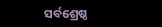ସର୍ବଶ୍ରେଷ୍ଠ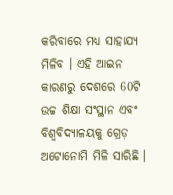କରିବାରେ ମଧ୍ୟ ସାହାଯ୍ୟ ମିଳିବ । ଏହି ଆଇନ କାରଣରୁ ଦେଶରେ 60ଟି ଉଚ୍ଚ ଶିକ୍ଷା ସଂସ୍ଥାନ ଏବଂ ବିଶ୍ୱବିଦ୍ୟାଳୟକୁ ଗ୍ରେଡ଼ ଅଟୋନୋମି ମିଳି ସାରିଛି ।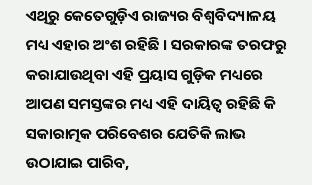ଏଥିରୁ କେତେଗୁଡ଼ିଏ ରାଜ୍ୟର ବିଶ୍ୱବିଦ୍ୟାଳୟ ମଧ୍ୟ ଏହାର ଅଂଶ ରହିଛି । ସରକାରଙ୍କ ତରଫରୁ କରାଯାଉଥିବା ଏହି ପ୍ରୟାସ ଗୁଡ଼ିକ ମଧ୍ୟରେ ଆପଣ ସମସ୍ତଙ୍କର ମଧ୍ୟ ଏହି ଦାୟିତ୍ୱ ରହିଛି କି ସକାରାତ୍ମକ ପରିବେଶର ଯେତିକି ଲାଭ ଉଠାଯାଇ ପାରିବ,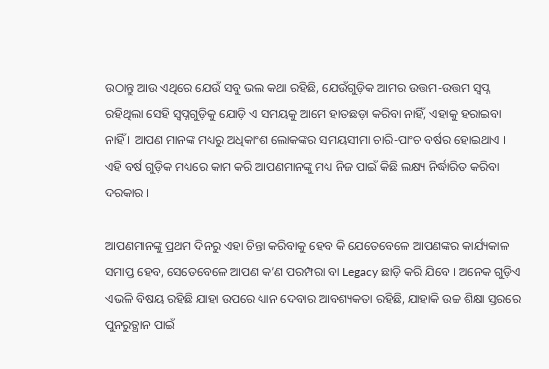ଉଠାନ୍ତୁ ଆଉ ଏଥିରେ ଯେଉଁ ସବୁ ଭଲ କଥା ରହିଛି, ଯେଉଁଗୁଡ଼ିକ ଆମର ଉତ୍ତମ-ଉତ୍ତମ ସ୍ୱପ୍ନ ରହିଥିଲା ସେହି ସ୍ୱପ୍ନଗୁଡ଼ିକୁ ଯୋଡ଼ି ଏ ସମୟକୁ ଆମେ ହାତଛଡ଼ା କରିବା ନାହିଁ, ଏହାକୁ ହରାଇବା ନାହିଁ । ଆପଣ ମାନଙ୍କ ମଧ୍ୟରୁ ଅଧିକାଂଶ ଲୋକଙ୍କର ସମୟସୀମା ଚାରି-ପାଂଚ ବର୍ଷର ହୋଇଥାଏ । ଏହି ବର୍ଷ ଗୁଡ଼ିକ ମଧ୍ୟରେ କାମ କରି ଆପଣମାନଙ୍କୁ ମଧ୍ୟ ନିଜ ପାଇଁ କିଛି ଲକ୍ଷ୍ୟ ନିର୍ଦ୍ଧାରିତ କରିବା ଦରକାର ।

ଆପଣମାନଙ୍କୁ ପ୍ରଥମ ଦିନରୁ ଏହା ଚିନ୍ତା କରିବାକୁ ହେବ କି ଯେତେବେଳେ ଆପଣଙ୍କର କାର୍ଯ୍ୟକାଳ ସମାପ୍ତ ହେବ, ସେତେବେଳେ ଆପଣ କ’ଣ ପରମ୍ପରା ବା Legacy ଛାଡ଼ି କରି ଯିବେ । ଅନେକ ଗୁଡ଼ିଏ ଏଭଳି ବିଷୟ ରହିଛି ଯାହା ଉପରେ ଧ୍ୟାନ ଦେବାର ଆବଶ୍ୟକତା ରହିଛି, ଯାହାକି ଉଚ୍ଚ ଶିକ୍ଷା ସ୍ତରରେ ପୁନରୁତ୍ଥାନ ପାଇଁ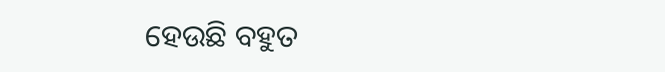ହେଉଛି ବହୁତ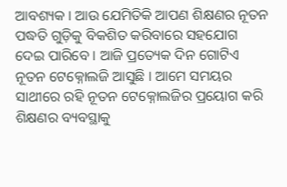ଆବଶ୍ୟକ । ଆଉ ଯେମିତିକି ଆପଣ ଶିକ୍ଷଣର ନୂତନ ପଦ୍ଧତି ଗୁଡ଼ିକୁ ବିକଶିତ କରିବାରେ ସହଯୋଗ ଦେଇ ପାରିବେ । ଆଜି ପ୍ରତ୍ୟେକ ଦିନ ଗୋଟିଏ ନୂତନ ଟେକ୍ନୋଲଜି ଆସୁଛି । ଆମେ ସମୟର ସାଥୀରେ ରହି ନୂତନ ଟେକ୍ନୋଲଜିର ପ୍ରୟୋଗ କରି ଶିକ୍ଷଣର ବ୍ୟବସ୍ଥାକୁ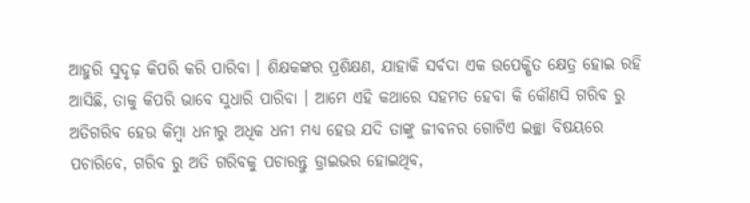ଆହୁରି ସୁଦୃଢ଼ କିପରି କରି ପାରିବା । ଶିକ୍ଷକଙ୍କର ପ୍ରଶିକ୍ଷଣ, ଯାହାକି ସର୍ବଦା ଏକ ଉପେକ୍ଷିତ କ୍ଷେତ୍ର ହୋଇ ରହି ଆସିଛି, ତାକୁ କିପରି ଭାବେ ସୁଧାରି ପାରିବା । ଆମେ ଏହି କଥାରେ ସହମତ ହେବା କି କୌଣସି ଗରିବ ରୁ ଅତିଗରିବ ହେଉ କିମ୍ବା ଧନୀରୁ ଅଧିକ ଧନୀ ମଧ୍ୟ ହେଉ ଯଦି ତାଙ୍କୁ ଜୀବନର ଗୋଟିଏ ଇଚ୍ଛା ବିଷୟରେ ପଚାରିବେ, ଗରିବ ରୁ ଅତି ଗରିବକୁ ପଚାରନ୍ତୁ ଡ୍ରାଇଭର ହୋଇଥିବ,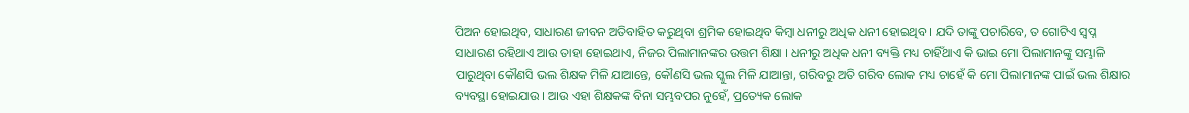ପିଅନ ହୋଇଥିବ, ସାଧାରଣ ଜୀବନ ଅତିବାହିତ କରୁଥିବା ଶ୍ରମିକ ହୋଇଥିବ କିମ୍ବା ଧନୀରୁ ଅଧିକ ଧନୀ ହୋଇଥିବ । ଯଦି ତାଙ୍କୁ ପଚାରିବେ, ତ ଗୋଟିଏ ସ୍ୱପ୍ନ ସାଧାରଣ ରହିଥାଏ ଆଉ ତାହା ହୋଇଥାଏ, ନିଜର ପିଲାମାନଙ୍କର ଉତ୍ତମ ଶିକ୍ଷା । ଧନୀରୁ ଅଧିକ ଧନୀ ବ୍ୟକ୍ତି ମଧ୍ୟ ଚାହିଁଥାଏ କି ଭାଇ ମୋ ପିଲାମାନଙ୍କୁ ସମ୍ଭାଳି ପାରୁଥିବା କୌଣସି ଭଲ ଶିକ୍ଷକ ମିଳି ଯାଆନ୍ତେ, କୌଣସି ଭଲ ସ୍କୁଲ ମିଳି ଯାଆନ୍ତା, ଗରିବରୁ ଅତି ଗରିବ ଲୋକ ମଧ୍ୟ ଚାହେଁ କି ମୋ ପିଲାମାନଙ୍କ ପାଇଁ ଭଲ ଶିକ୍ଷାର ବ୍ୟବସ୍ଥା ହୋଇଯାଉ । ଆଉ ଏହା ଶିକ୍ଷକଙ୍କ ବିନା ସମ୍ଭବପର ନୁହେଁ, ପ୍ରତ୍ୟେକ ଲୋକ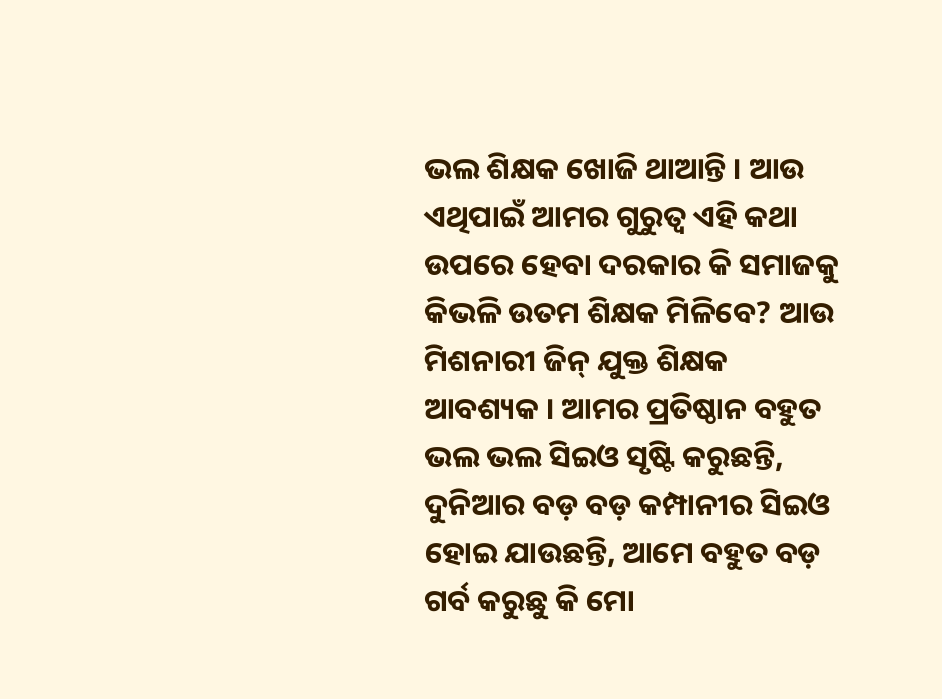ଭଲ ଶିକ୍ଷକ ଖୋଜି ଥାଆନ୍ତି । ଆଉ ଏଥିପାଇଁ ଆମର ଗୁରୁତ୍ୱ ଏହି କଥା ଉପରେ ହେବା ଦରକାର କି ସମାଜକୁ କିଭଳି ଉତମ ଶିକ୍ଷକ ମିଳିବେ? ଆଉ ମିଶନାରୀ ଜିନ୍ ଯୁକ୍ତ ଶିକ୍ଷକ ଆବଶ୍ୟକ । ଆମର ପ୍ରତିଷ୍ଠାନ ବହୁତ ଭଲ ଭଲ ସିଇଓ ସୃଷ୍ଟି କରୁଛନ୍ତି, ଦୁନିଆର ବଡ଼ ବଡ଼ କମ୍ପାନୀର ସିଇଓ ହୋଇ ଯାଉଛନ୍ତି, ଆମେ ବହୁତ ବଡ଼ ଗର୍ବ କରୁଛୁ କି ମୋ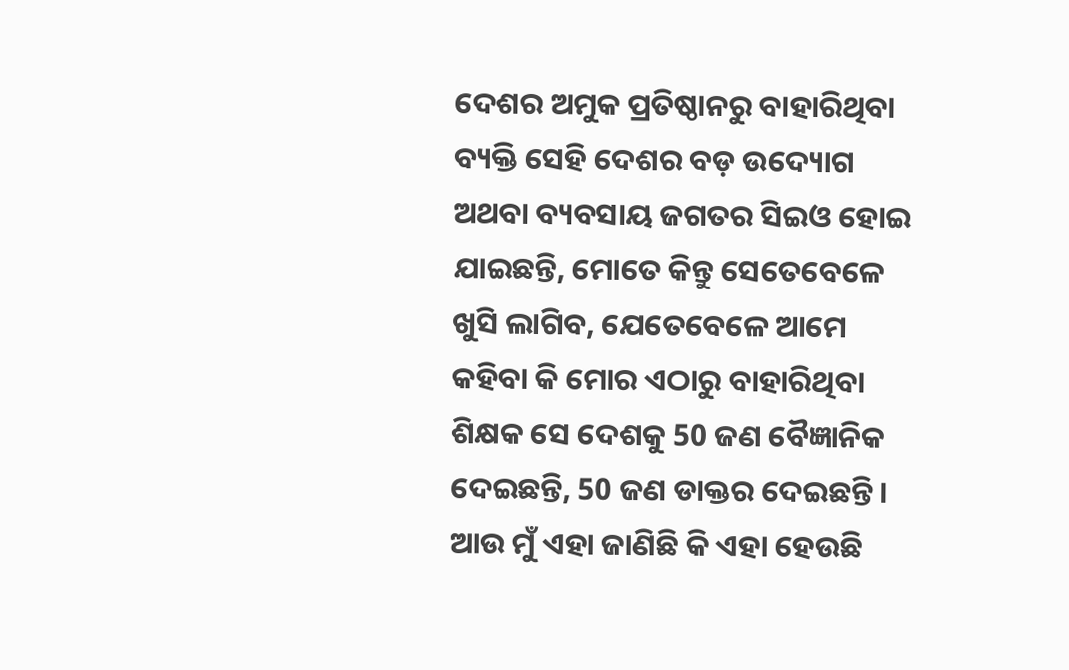ଦେଶର ଅମୁକ ପ୍ରତିଷ୍ଠାନରୁ ବାହାରିଥିବା ବ୍ୟକ୍ତି ସେହି ଦେଶର ବଡ଼ ଉଦ୍ୟୋଗ ଅଥବା ବ୍ୟବସାୟ ଜଗତର ସିଇଓ ହୋଇ ଯାଇଛନ୍ତି, ମୋତେ କିନ୍ତୁ ସେତେବେଳେ ଖୁସି ଲାଗିବ, ଯେତେବେଳେ ଆମେ କହିବା କି ମୋର ଏଠାରୁ ବାହାରିଥିବା ଶିକ୍ଷକ ସେ ଦେଶକୁ 50 ଜଣ ବୈଜ୍ଞାନିକ ଦେଇଛନ୍ତି, 50 ଜଣ ଡାକ୍ତର ଦେଇଛନ୍ତି । ଆଉ ମୁଁ ଏହା ଜାଣିଛି କି ଏହା ହେଉଛି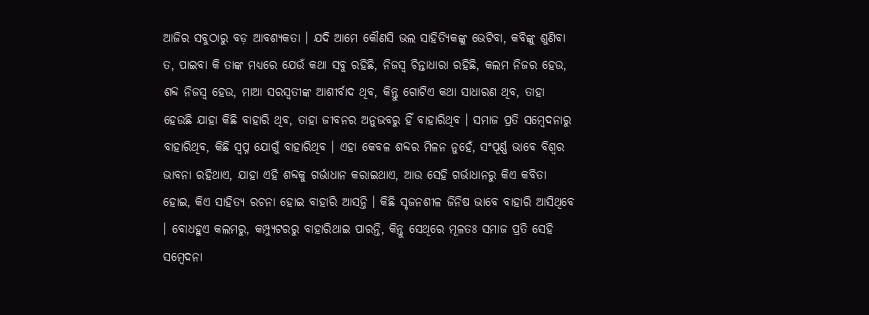ଆଜିର ସବୁଠାରୁ ବଡ଼ ଆବଶ୍ୟକତା । ଯଦି ଆମେ କୌଣସି ଭଲ ସାହିତ୍ୟିକଙ୍କୁ ଭେଟିବା, କବିଙ୍କୁ ଶୁଣିବା ତ, ପାଇବା କି ତାଙ୍କ ମଧ୍ୟରେ ଯେଉଁ କଥା ସବୁ ରହିଛି, ନିଜସ୍ୱ ଚିନ୍ତାଧାରା ରହିଛି, କଲମ ନିଜର ହେଉ, ଶବ୍ଦ ନିଜସ୍ୱ ହେଉ, ମାଆ ସରସ୍ୱତୀଙ୍କ ଆଶୀର୍ବାଦ ଥିବ, କିନ୍ତୁ ଗୋଟିଏ କଥା ସାଧାରଣ ଥିବ, ତାହା ହେଉଛି ଯାହା କିଛି ବାହାରି ଥିବ, ତାହା ଜୀବନର ଅନୁଭବରୁ ହିଁ ବାହାରିଥିବ । ସମାଜ ପ୍ରତି ସମ୍ବେଦନାରୁ ବାହାରିଥିବ, କିଛି ସ୍ୱପ୍ନ ଯୋଗୁଁ ବାହାରିଥିବ । ଏହା କେବଳ ଶବ୍ଦର ମିଳନ ନୁହେଁ, ସଂପୂର୍ଣ୍ଣ ଭାବେ ବିଶ୍ୱର ଭାବନା ରହିଥାଏ, ଯାହା ଏହି ଶବ୍ଦକୁ ଗର୍ଭାଧାନ କରାଇଥାଏ, ଆଉ ସେହି ଗର୍ଭାଧାନରୁ କିଏ କବିତା ହୋଇ, କିଏ ସାହିତ୍ୟ ରଚନା ହୋଇ ବାହାରି ଆସନ୍ତି । କିଛି ସୃଜନଶୀଳ ଜିନିଷ ଭାବେ ବାହାରି ଆସିଥିବେ । ବୋଧହୁଏ କଲମରୁ, କମ୍ପ୍ୟୁଟରରୁ ବାହାରିଥାଇ ପାରନ୍ତି, କିନ୍ତୁ ସେଥିରେ ମୂଳତଃ ସମାଜ ପ୍ରତି ସେହି ସମ୍ବେଦନା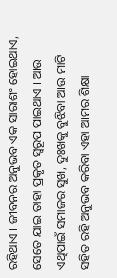ରହିଥାଏ । ଜୀବନର ଅନୁଭବ ଏକ ସାରାଶଂ ହୋଇଥାଏ, ସେତେ ଯାଇ ତାହା ପ୍ରକୃତ ସ୍ୱରୂପ ପାଇଥାଏ । ଆଉ ଏଥିପାଇଁ ସମାଜର ସୁଖ, ଦୁଃଖକୁ ବୁଝିବା ଆଉ ମାଟି ସହିତ ରହି ଅନୁଭବ କରିବା ଏହା ଆମର ଶିକ୍ଷା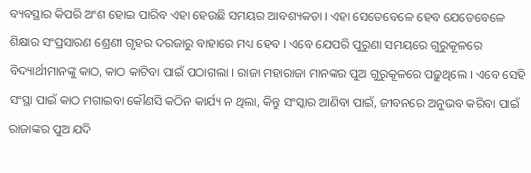ବ୍ୟବସ୍ଥାର କିପରି ଅଂଶ ହୋଇ ପାରିବ ଏହା ହେଉଛି ସମୟର ଆବଶ୍ୟକତା । ଏହା ସେତେବେଳେ ହେବ ଯେତେବେଳେ ଶିକ୍ଷାର ସଂପ୍ରସାରଣ ଶ୍ରେଣୀ ଗୃହର ଦରଜାରୁ ବାହାରେ ମଧ୍ୟ ହେବ । ଏବେ ଯେପରି ପୁରୁଣା ସମୟରେ ଗୁରୁକୂଳରେ ବିଦ୍ୟାର୍ଥୀମାନଙ୍କୁ କାଠ, କାଠ କାଟିବା ପାଇଁ ପଠାଗଲା । ରାଜା ମହାରାଜା ମାନଙ୍କର ପୁଅ ଗୁରୁକୂଳରେ ପଢ଼ୁଥିଲେ । ଏବେ ସେହି ସଂସ୍ଥା ପାଇଁ କାଠ ମଗାଇବା କୌଣସି କଠିନ କାର୍ଯ୍ୟ ନ ଥିଲା, କିନ୍ତୁ ସଂସ୍କାର ଆଣିବା ପାଇଁ, ଜୀବନରେ ଅନୁଭବ କରିବା ପାଇଁ ରାଜାଙ୍କର ପୁଅ ଯଦି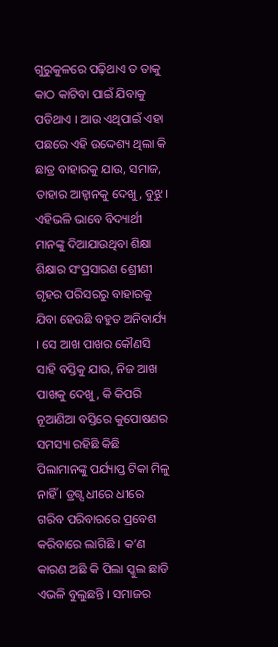ଗୁରୁକୁଳରେ ପଢ଼ିଥାଏ ତ ତାକୁ କାଠ କାଟିବା ପାଇଁ ଯିବାକୁ ପଡିଥାଏ । ଆଉ ଏଥିପାଇଁ ଏହା ପଛରେ ଏହି ଉଦ୍ଦେଶ୍ୟ ଥିଲା କି ଛାତ୍ର ବାହାରକୁ ଯାଉ, ସମାଜ, ତାହାର ଆହ୍ୱାନକୁ ଦେଖୁ, ବୁଝୁ । ଏହିଭଳି ଭାବେ ବିଦ୍ୟାର୍ଥୀ ମାନଙ୍କୁ ଦିଆଯାଉଥିବା ଶିକ୍ଷା ଶିକ୍ଷାର ସଂପ୍ରସାରଣ ଶ୍ରେୀଣୀ ଗୃହର ପରିସରରୁ ବାହାରକୁ ଯିବା ହେଉଛି ବହୁତ ଅନିବାର୍ଯ୍ୟ । ସେ ଆଖ ପାଖର କୌଣସି ସାହି ବସ୍ତିକୁ ଯାଉ, ନିଜ ଆଖ ପାଖକୁ ଦେଖୁ, କି କିପରି ନୂଆଣିଆ ବସ୍ତିରେ କୁପୋଷଣର ସମସ୍ୟା ରହିଛି କିଛି ପିଲାମାନଙ୍କୁ ପର୍ଯ୍ୟାପ୍ତ ଟିକା ମିଳୁ ନାହିଁ । ଡ୍ରଗ୍ସ ଧୀରେ ଧୀରେ ଗରିବ ପରିବାରରେ ପ୍ରବେଶ କରିବାରେ ଲାଗିଛି । କ’ଣ କାରଣ ଅଛି କି ପିଲା ସ୍କୁଲ ଛାଡି ଏଭଳି ବୁଲୁଛନ୍ତି । ସମାଜର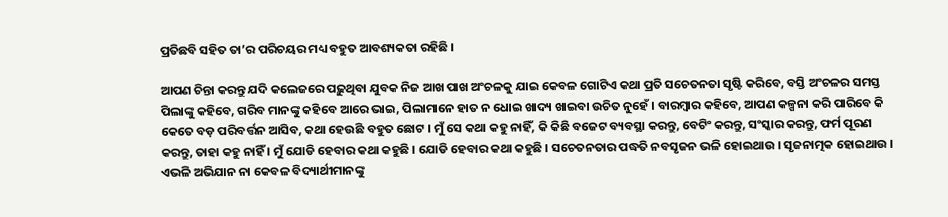ପ୍ରତିଛବି ସହିତ ତା’ର ପରିଚୟର ମଧ୍ୟ ବହୁତ ଆବଶ୍ୟକତା ରହିଛି ।

ଆପଣ ଚିନ୍ତା କରନ୍ତୁ ଯଦି କଲେଜରେ ପଢ଼ୁଥିବା ଯୁବକ ନିଜ ଆଖ ପାଖ ଅଂଚଳକୁ ଯାଇ କେବଳ ଗୋଟିଏ କଥା ପ୍ରତି ସଚେତନତା ସୃଷ୍ଟି କରିବେ, ବସ୍ତି ଅଂଚଳର ସମସ୍ତ ପିଲାଙ୍କୁ କହିବେ, ଗରିବ ମାନଙ୍କୁ କହିବେ ଆରେ ଭାଇ, ପିଲାମାନେ ହାତ ନ ଧୋଇ ଖାଦ୍ୟ ଖାଇବା ଉଚିତ ନୁହେଁ । ବାରମ୍ବାର କହିବେ, ଆପଣ କଳ୍ପନା କରି ପାରିବେ କି କେତେ ବଡ଼ ପରିବର୍ତ୍ତନ ଆସିବ, କଥା ହେଉଛି ବହୁତ ଛୋଟ । ମୁଁ ସେ କଥା କହୁ ନାହିଁ, କି କିଛି ବଜେଟ ବ୍ୟବସ୍ଥା କରନ୍ତୁ, ବେଟିଂ କରନ୍ତୁ, ସଂସ୍କାର କରନ୍ତୁ, ଫର୍ମ ପୂରଣ କରନ୍ତୁ, ତାହା କହୁ ନାହିଁ । ମୁଁ ଯୋଡି ହେବାର କଥା କହୁଛି । ଯୋଡି ହେବାର କଥା କହୁଛି । ସଚେତନତାର ପଦ୍ଧତି ନବସୃଜନ ଭଳି ହୋଇଥାଉ । ସୃଜନାତ୍ମକ ହୋଇଥାଉ । ଏଭଳି ଅଭିଯାନ ନା କେବଳ ବିଦ୍ୟାର୍ଥୀମାନଙ୍କୁ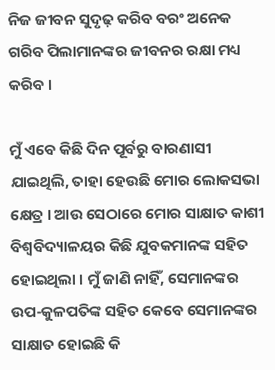ନିଜ ଜୀବନ ସୁଦୃଢ଼ କରିବ ବରଂ ଅନେକ ଗରିବ ପିଲାମାନଙ୍କର ଜୀବନର ରକ୍ଷା ମଧ୍ୟ କରିବ ।

ମୁଁ ଏବେ କିଛି ଦିନ ପୂର୍ବରୁ ବାରଣାସୀ ଯାଇଥିଲି, ତାହା ହେଉଛି ମୋର ଲୋକସଭା କ୍ଷେତ୍ର । ଆଉ ସେଠାରେ ମୋର ସାକ୍ଷାତ କାଶୀ ବିଶ୍ୱବିଦ୍ୟାଳୟର କିଛି ଯୁବକମାନଙ୍କ ସହିତ ହୋଇଥିଲା । ମୁଁ ଜାଣି ନାହିଁ, ସେମାନଙ୍କର ଉପ-କୁଳପତିଙ୍କ ସହିତ କେବେ ସେମାନଙ୍କର ସାକ୍ଷାତ ହୋଇଛି କି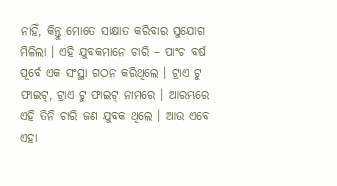ନାହିଁ, କିନ୍ତୁ ମୋତେ ସାକ୍ଷାତ କରିବାର ସୁଯୋଗ ମିଳିଲା । ଏହି ଯୁବକମାନେ ଚାରି – ପାଂଚ ବର୍ଷ ପୂର୍ବେ ଏକ ସଂସ୍ଥା ଗଠନ କରିଥିଲେ । ଟ୍ରାଏ ଟୁ ଫାଇଟ୍, ଟ୍ରାଏ ଟୁ ଫାଇଟ୍ ନାମରେ । ଆରମ୍ଭରେ ଏହି ତିନି ଚାରି ଜଣ ଯୁବକ ଥିଲେ । ଆଉ ଏବେ ଏହା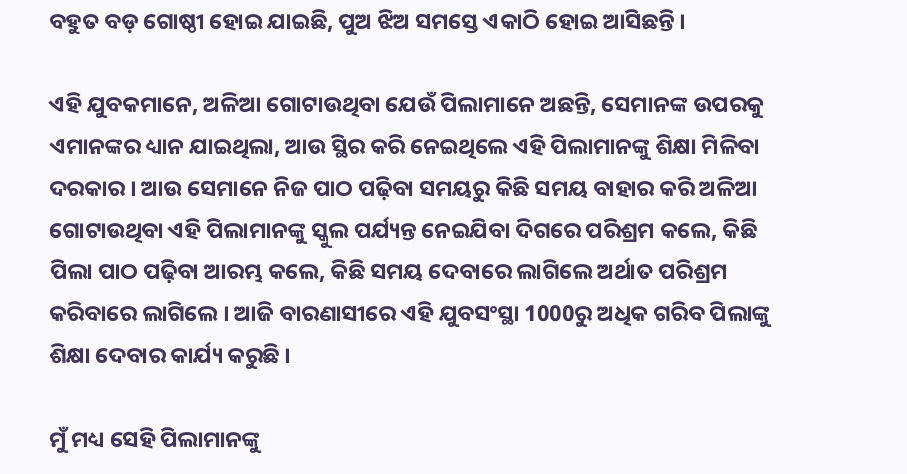ବହୁତ ବଡ଼ ଗୋଷ୍ଠୀ ହୋଇ ଯାଇଛି, ପୁଅ ଝିଅ ସମସ୍ତେ ଏକାଠି ହୋଇ ଆସିଛନ୍ତି ।

ଏହି ଯୁବକମାନେ, ଅଳିଆ ଗୋଟାଉଥିବା ଯେଉଁ ପିଲାମାନେ ଅଛନ୍ତି, ସେମାନଙ୍କ ଉପରକୁ ଏମାନଙ୍କର ଧ୍ୟାନ ଯାଇଥିଲା, ଆଉ ସ୍ଥିର କରି ନେଇଥିଲେ ଏହି ପିଲାମାନଙ୍କୁ ଶିକ୍ଷା ମିଳିବା ଦରକାର । ଆଉ ସେମାନେ ନିଜ ପାଠ ପଢ଼ିବା ସମୟରୁ କିଛି ସମୟ ବାହାର କରି ଅଳିଆ ଗୋଟାଉଥିବା ଏହି ପିଲାମାନଙ୍କୁ ସ୍କୁଲ ପର୍ଯ୍ୟନ୍ତ ନେଇଯିବା ଦିଗରେ ପରିଶ୍ରମ କଲେ, କିଛି ପିଲା ପାଠ ପଢ଼ିବା ଆରମ୍ଭ କଲେ, କିଛି ସମୟ ଦେବାରେ ଲାଗିଲେ ଅର୍ଥାତ ପରିଶ୍ରମ କରିବାରେ ଲାଗିଲେ । ଆଜି ବାରଣାସୀରେ ଏହି ଯୁବସଂସ୍ଥା 1000ରୁ ଅଧିକ ଗରିବ ପିଲାଙ୍କୁ ଶିକ୍ଷା ଦେବାର କାର୍ଯ୍ୟ କରୁଛି ।

ମୁଁ ମଧ୍ୟ ସେହି ପିଲାମାନଙ୍କୁ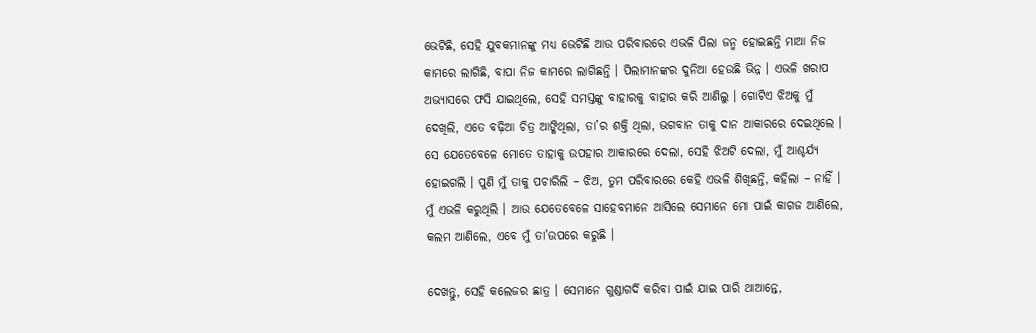ଭେଟିଛି, ସେହି ଯୁବକମାନଙ୍କୁ ମଧ୍ୟ ଭେଟିଛି ଆଉ ପରିବାରରେ ଏଭଳି ପିଲା ଜନ୍ମ ହୋଇଛନ୍ତି ମାଆ ନିଜ କାମରେ ଲାଗିଛି, ବାପା ନିଜ କାମରେ ଲାଗିଛନ୍ତି । ପିଲାମାନଙ୍କର ଦୁନିଆ ହେଉଛି ଭିନ୍ନ । ଏଭଳି ଖରାପ ଅଭ୍ୟାସରେ ଫସି ଯାଇଥିଲେ, ସେହି ସମସ୍ତଙ୍କୁ ବାହାରକୁ ବାହାର କରି ଆଣିଲୁ । ଗୋଟିଏ ଝିଅକୁ ମୁଁ ଦେଖିଲି, ଏତେ ବଢ଼ିଆ ଚିତ୍ର ଆଙ୍କିଥିଲା, ତା’ର ଶକ୍ତି ଥିଲା, ଭଗବାନ ତାକୁ ଦାନ ଆକାରରେ ଦେଇଥିଲେ । ସେ ଯେତେବେଳେ ମୋତେ ତାହାକୁ ଉପହାର ଆକାରରେ ଦେଲା, ସେହି ଝିଅଟି ଦେଲା, ମୁଁ ଆଶ୍ଚର୍ଯ୍ୟ ହୋଇଗଲି । ପୁଣି ମୁଁ ତାକୁ ପଚାରିଲି – ଝିଅ, ତୁମ ପରିବାରରେ କେହି ଏଭଳି ଶିଖିଛନ୍ତି, କହିଲା – ନାହିଁ । ମୁଁ ଏଭଳି କରୁଥିଲି । ଆଉ ଯେତେବେଳେ ସାହେବମାନେ ଆସିଲେ ସେମାନେ ମୋ ପାଇଁ କାଗଜ ଆଣିଲେ, କଲମ ଆଣିଲେ, ଏବେ ମୁଁ ତା’ଉପରେ କରୁଛି ।

ଦେଖନ୍ତୁ, ସେହି କଲେଜର ଛାତ୍ର । ସେମାନେ ଗୁଣ୍ଡାଗର୍ଦି କରିବା ପାଇଁ ଯାଇ ପାରି ଥାଆନ୍ତେ,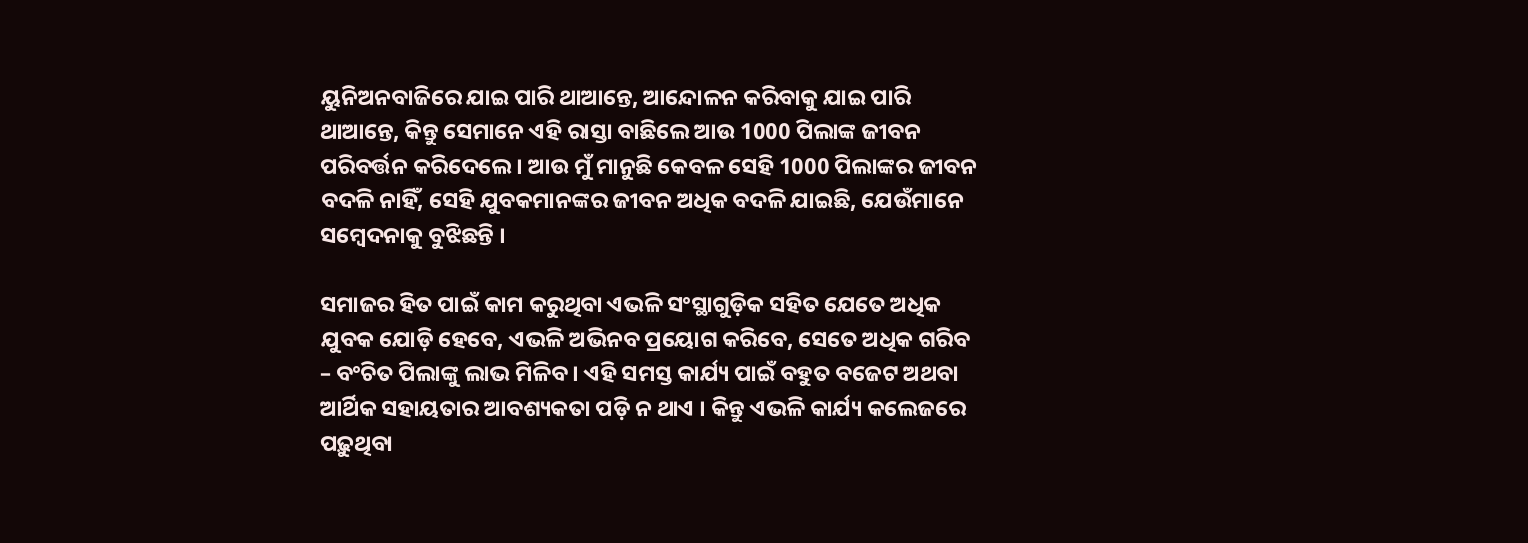ୟୁନିଅନବାଜିରେ ଯାଇ ପାରି ଥାଆନ୍ତେ, ଆନ୍ଦୋଳନ କରିବାକୁ ଯାଇ ପାରି ଥାଆନ୍ତେ, କିନ୍ତୁ ସେମାନେ ଏହି ରାସ୍ତା ବାଛିଲେ ଆଉ 1000 ପିଲାଙ୍କ ଜୀବନ ପରିବର୍ତ୍ତନ କରିଦେଲେ । ଆଉ ମୁଁ ମାନୁଛି କେବଳ ସେହି 1000 ପିଲାଙ୍କର ଜୀବନ ବଦଳି ନାହିଁ, ସେହି ଯୁବକମାନଙ୍କର ଜୀବନ ଅଧିକ ବଦଳି ଯାଇଛି, ଯେଉଁମାନେ ସମ୍ବେଦନାକୁ ବୁଝିଛନ୍ତି ।

ସମାଜର ହିତ ପାଇଁ କାମ କରୁଥିବା ଏଭଳି ସଂସ୍ଥାଗୁଡ଼ିକ ସହିତ ଯେତେ ଅଧିକ ଯୁବକ ଯୋଡ଼ି ହେବେ, ଏଭଳି ଅଭିନବ ପ୍ରୟୋଗ କରିବେ, ସେତେ ଅଧିକ ଗରିବ – ବଂଚିତ ପିଲାଙ୍କୁ ଲାଭ ମିଳିବ । ଏହି ସମସ୍ତ କାର୍ଯ୍ୟ ପାଇଁ ବହୁତ ବଜେଟ ଅଥବା ଆର୍ଥିକ ସହାୟତାର ଆବଶ୍ୟକତା ପଡ଼ି ନ ଥାଏ । କିନ୍ତୁ ଏଭଳି କାର୍ଯ୍ୟ କଲେଜରେ ପଢ଼ୁଥିବା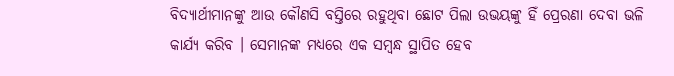ବିଦ୍ୟାର୍ଥୀମାନଙ୍କୁ ଆଉ କୌଣସି ବସ୍ତିରେ ରହୁଥିବା ଛୋଟ ପିଲା ଉଭୟଙ୍କୁ ହିଁ ପ୍ରେରଣା ଦେବା ଭଳି କାର୍ଯ୍ୟ କରିବ । ସେମାନଙ୍କ ମଧ୍ୟରେ ଏକ ସମ୍ବନ୍ଧ ସ୍ଥାପିତ ହେବ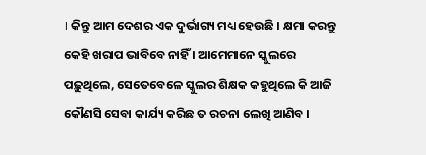। କିନ୍ତୁ ଆମ ଦେଶର ଏକ ଦୁର୍ଭାଗ୍ୟ ମଧ୍ୟ ହେଉଛି । କ୍ଷମା କରନ୍ତୁ କେହି ଖରାପ ଭାବିବେ ନାହିଁ । ଆମେମାନେ ସ୍କୁଲରେ ପଢ଼ୁଥିଲେ, ସେତେବେଳେ ସ୍କୁଲର ଶିକ୍ଷକ କହୁଥିଲେ କି ଆଜି କୌଣସି ସେବା କାର୍ଯ୍ୟ କରିଛ ତ ରଚନା ଲେଖି ଆଣିବ ।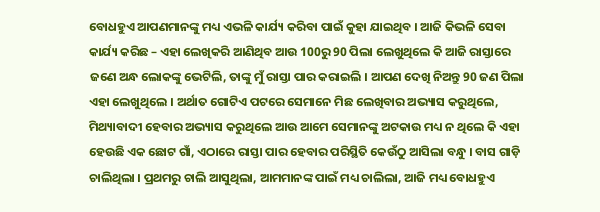ବୋଧହୁଏ ଆପଣମାନଙ୍କୁ ମଧ୍ୟ ଏଭଳି କାର୍ଯ୍ୟ କରିବା ପାଇଁ କୁହା ଯାଇଥିବ । ଆଜି କିଭଳି ସେବା କାର୍ଯ୍ୟ କରିଛ – ଏହା ଲେଖିକରି ଆଣିଥିବ ଆଉ 100ରୁ 90 ପିଲା ଲେଖୁଥିଲେ କି ଆଜି ରାସ୍ତାରେ ଜଣେ ଅନ୍ଧ ଲୋକଙ୍କୁ ଭେଟିଲି, ତାଙ୍କୁ ମୁଁ ରାସ୍ତା ପାର କରାଇଲି । ଆପଣ ଦେଖି ନିଅନ୍ତୁ 90 ଜଣ ପିଲା ଏହା ଲେଖୁଥିଲେ । ଅର୍ଥାତ ଗୋଟିଏ ପଟରେ ସେମାନେ ମିଛ ଲେଖିବାର ଅଭ୍ୟାସ କରୁଥିଲେ, ମିଥ୍ୟାବାଦୀ ହେବାର ଅଭ୍ୟାସ କରୁଥିଲେ ଆଉ ଆମେ ସେମାନଙ୍କୁ ଅଟକାଉ ମଧ୍ୟ ନ ଥିଲେ କି ଏହା ହେଉଛି ଏକ ଛୋଟ ଗାଁ, ଏଠାରେ ରାସ୍ତା ପାର ହେବାର ପରିସ୍ଥିତି କେଉଁଠୁ ଆସିଲା ବନ୍ଧୁ । ବାସ ଗାଡ଼ି ଚାଲିଥିଲା । ପ୍ରଥମରୁ ଚାଲି ଆସୁଥିଲା, ଆମମାନଙ୍କ ପାଇଁ ମଧ୍ୟ ଚାଲିଲା, ଆଜି ମଧ୍ୟ ବୋଧହୁଏ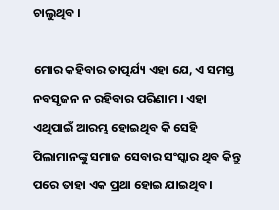ଚାଲୁଥିବ ।

ମୋର କହିବାର ତାତ୍ପର୍ଯ୍ୟ ଏହା ଯେ, ଏ ସମସ୍ତ ନବସୃଜନ ନ ରହିବାର ପରିଣାମ । ଏହା ଏଥିପାଇଁ ଆରମ୍ଭ ହୋଇଥିବ କି ସେହି ପିଲାମାନଙ୍କୁ ସମାଜ ସେବାର ସଂସ୍କାର ଥିବ କିନ୍ତୁ ପରେ ତାହା ଏକ ପ୍ରଥା ହୋଇ ଯାଇଥିବ ।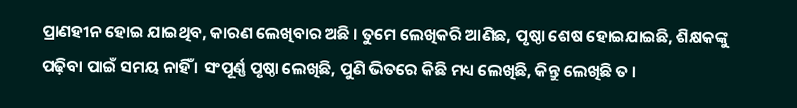ପ୍ରାଣହୀନ ହୋଇ ଯାଇଥିବ, କାରଣ ଲେଖିବାର ଅଛି । ତୁମେ ଲେଖିକରି ଆଣିଛ, ପୃଷ୍ଠା ଶେଷ ହୋଇଯାଇଛି, ଶିକ୍ଷକଙ୍କୁ ପଢ଼ିବା ପାଇଁ ସମୟ ନାହିଁ । ସଂପୂର୍ଣ୍ଣ ପୃଷ୍ଠା ଲେଖିଛି, ପୁଣି ଭିତରେ କିଛି ମଧ୍ୟ ଲେଖିଛି, କିନ୍ତୁ ଲେଖିଛି ତ ।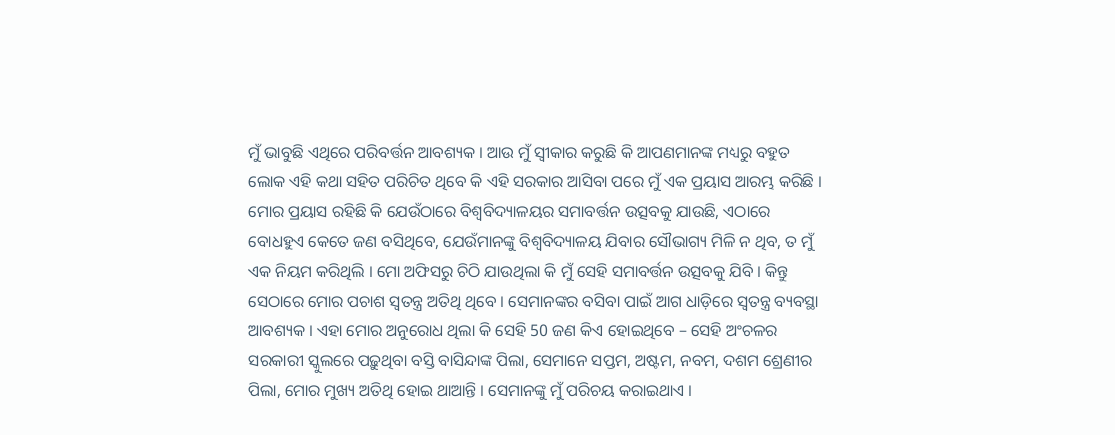ମୁଁ ଭାବୁଛି ଏଥିରେ ପରିବର୍ତ୍ତନ ଆବଶ୍ୟକ । ଆଉ ମୁଁ ସ୍ୱୀକାର କରୁଛି କି ଆପଣମାନଙ୍କ ମଧ୍ୟରୁ ବହୁତ ଲୋକ ଏହି କଥା ସହିତ ପରିଚିତ ଥିବେ କି ଏହି ସରକାର ଆସିବା ପରେ ମୁଁ ଏକ ପ୍ରୟାସ ଆରମ୍ଭ କରିଛି । ମୋର ପ୍ରୟାସ ରହିଛି କି ଯେଉଁଠାରେ ବିଶ୍ୱବିଦ୍ୟାଳୟର ସମାବର୍ତ୍ତନ ଉତ୍ସବକୁ ଯାଉଛି, ଏଠାରେ ବୋଧହୁଏ କେତେ ଜଣ ବସିଥିବେ, ଯେଉଁମାନଙ୍କୁ ବିଶ୍ୱବିଦ୍ୟାଳୟ ଯିବାର ସୌଭାଗ୍ୟ ମିଳି ନ ଥିବ, ତ ମୁଁ ଏକ ନିୟମ କରିଥିଲି । ମୋ ଅଫିସରୁ ଚିଠି ଯାଉଥିଲା କି ମୁଁ ସେହି ସମାବର୍ତ୍ତନ ଉତ୍ସବକୁ ଯିବି । କିନ୍ତୁ ସେଠାରେ ମୋର ପଚାଶ ସ୍ୱତନ୍ତ୍ର ଅତିଥି ଥିବେ । ସେମାନଙ୍କର ବସିବା ପାଇଁ ଆଗ ଧାଡ଼ିରେ ସ୍ୱତନ୍ତ୍ର ବ୍ୟବସ୍ଥା ଆବଶ୍ୟକ । ଏହା ମୋର ଅନୁରୋଧ ଥିଲା କି ସେହି 50 ଜଣ କିଏ ହୋଇଥିବେ – ସେହି ଅଂଚଳର ସରକାରୀ ସ୍କୁଲରେ ପଢ଼ୁଥିବା ବସ୍ତି ବାସିନ୍ଦାଙ୍କ ପିଲା, ସେମାନେ ସପ୍ତମ, ଅଷ୍ଟମ, ନବମ, ଦଶମ ଶ୍ରେଣୀର ପିଲା, ମୋର ମୁଖ୍ୟ ଅତିଥି ହୋଇ ଥାଆନ୍ତି । ସେମାନଙ୍କୁ ମୁଁ ପରିଚୟ କରାଇଥାଏ ।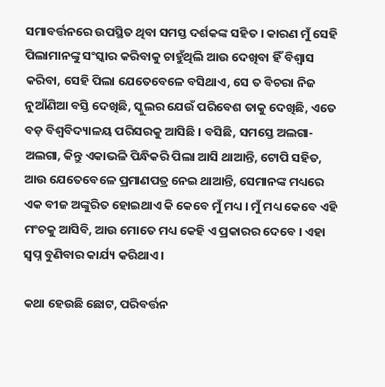ସମାବର୍ତ୍ତନରେ ଉପସ୍ଥିତ ଥିବା ସମସ୍ତ ଦର୍ଶକଙ୍କ ସହିତ । କାରଣ ମୁଁ ସେହି ପିଲାମାନଙ୍କୁ ସଂସ୍କାର କରିବାକୁ ଚାହୁଁଥିଲି ଆଉ ଦେଖିବା ହିଁ ବିଶ୍ୱାସ କରିବା, ସେହି ପିଲା ଯେତେବେଳେ ବସିଥାଏ, ସେ ତ ବିଚରା ନିଜ ନୁଆଁଣିଆ ବସ୍ତି ଦେଖିଛି, ସ୍କୁଲର ଯେଉଁ ପରିବେଶ ତାକୁ ଦେଖିଛି, ଏତେ ବଡ଼ ବିଶ୍ୱବିଦ୍ୟାଳୟ ପରିସରକୁ ଆସିଛି । ବସିଛି, ସମସ୍ତେ ଅଲଗା-ଅଲଗା, କିନ୍ତୁ ଏକାଭଳି ପିନ୍ଧିକରି ପିଲା ଆସି ଥାଆନ୍ତି, ଟୋପି ସହିତ, ଆଉ ଯେତେବେଳେ ପ୍ରମାଣପତ୍ର ନେଇ ଥାଆନ୍ତି, ସେମାନଙ୍କ ମଧ୍ୟରେ ଏକ ବୀଜ ଅଙ୍କୁରିତ ହୋଇଥାଏ କି କେବେ ମୁଁ ମଧ୍ୟ । ମୁଁ ମଧ୍ୟ କେବେ ଏହି ମଂଚକୁ ଆସିବି, ଆଉ ମୋତେ ମଧ୍ୟ କେହି ଏ ପ୍ରକାରର ଦେବେ । ଏହା ସ୍ୱପ୍ନ ବୁଣିବାର କାର୍ଯ୍ୟ କରିଥାଏ ।

କଥା ହେଉଛି ଛୋଟ, ପରିବର୍ତ୍ତନ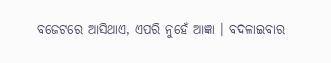ବଜେଟରେ ଆସିଥାଏ, ଏପରି ନୁହେଁ ଆଜ୍ଞା । ବଦଳାଇବାର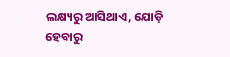ଲକ୍ଷ୍ୟରୁ ଆସିଥାଏ, ଯୋଡ଼ି ହେବାରୁ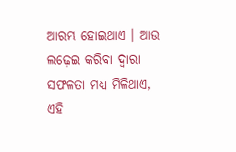ଆରମ୍ଭ ହୋଇଥାଏ । ଆଉ ଲଢ଼େଇ କରିବା ଦ୍ୱାରା ସଫଳତା ମଧ୍ୟ ମିଳିଥାଏ, ଏହି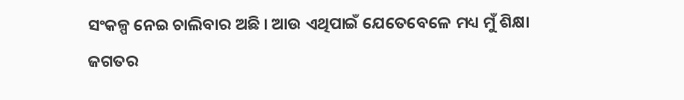ସଂକଳ୍ପ ନେଇ ଚାଲିବାର ଅଛି । ଆଉ ଏଥିପାଇଁ ଯେତେବେଳେ ମଧ୍ୟ ମୁଁ ଶିକ୍ଷା ଜଗତର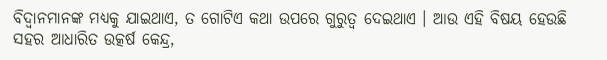ବିଦ୍ୱାନମାନଙ୍କ ମଧ୍ୟକୁ ଯାଇଥାଏ, ତ ଗୋଟିଏ କଥା ଉପରେ ଗୁରୁତ୍ୱ ଦେଇଥାଏ । ଆଉ ଏହି ବିଷୟ ହେଉଛି ସହର ଆଧାରିତ ଉତ୍କର୍ଷ କେନ୍ଦ୍ର,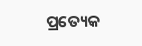ପ୍ରତ୍ୟେକ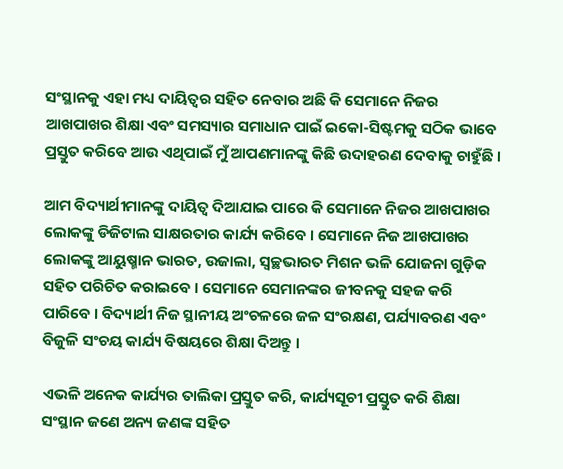ସଂସ୍ଥାନକୁ ଏହା ମଧ୍ୟ ଦାୟିତ୍ୱର ସହିତ ନେବାର ଅଛି କି ସେମାନେ ନିଜର ଆଖପାଖର ଶିକ୍ଷା ଏବଂ ସମସ୍ୟାର ସମାଧାନ ପାଇଁ ଇକୋ-ସିଷ୍ଟମକୁ ସଠିକ ଭାବେ ପ୍ରସ୍ତୁତ କରିବେ ଆଉ ଏଥିପାଇଁ ମୁଁ ଆପଣମାନଙ୍କୁ କିଛି ଉଦାହରଣ ଦେବାକୁ ଚାହୁଁଛି ।

ଆମ ବିଦ୍ୟାର୍ଥୀମାନଙ୍କୁ ଦାୟିତ୍ୱ ଦିଆଯାଇ ପାରେ କି ସେମାନେ ନିଜର ଆଖପାଖର ଲୋକଙ୍କୁ ଡିଜିଟାଲ ସାକ୍ଷରତାର କାର୍ଯ୍ୟ କରିବେ । ସେମାନେ ନିଜ ଆଖପାଖର ଲୋକଙ୍କୁ ଆୟୁଷ୍ମାନ ଭାରତ, ଉଜାଲା, ସ୍ୱଚ୍ଛଭାରତ ମିଶନ ଭଳି ଯୋଜନା ଗୁଡ଼ିକ ସହିତ ପରିଚିତ କରାଇବେ । ସେମାନେ ସେମାନଙ୍କର ଜୀବନକୁ ସହଜ କରି ପାରିବେ । ବିଦ୍ୟାର୍ଥୀ ନିଜ ସ୍ଥାନୀୟ ଅଂଚଳରେ ଜଳ ସଂରକ୍ଷଣ, ପର୍ଯ୍ୟାବରଣ ଏବଂ ବିଜୁଳି ସଂଚୟ କାର୍ଯ୍ୟ ବିଷୟରେ ଶିକ୍ଷା ଦିଅନ୍ତୁ ।

ଏଭଳି ଅନେକ କାର୍ଯ୍ୟର ତାଲିକା ପ୍ରସ୍ତୁତ କରି, କାର୍ଯ୍ୟସୂଚୀ ପ୍ରସ୍ତୁତ କରି ଶିକ୍ଷା ସଂସ୍ଥାନ ଜଣେ ଅନ୍ୟ ଜଣଙ୍କ ସହିତ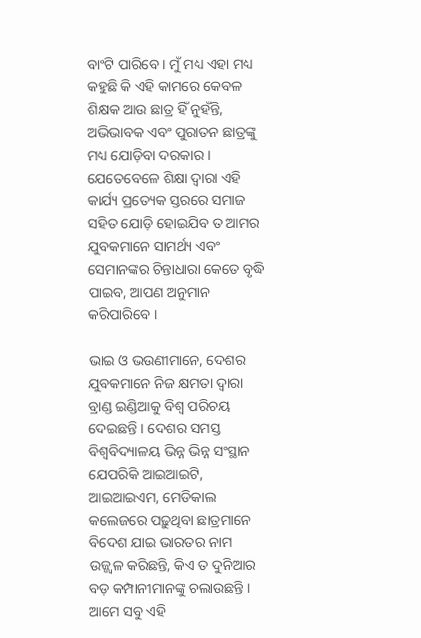ବାଂଟି ପାରିବେ । ମୁଁ ମଧ୍ୟ ଏହା ମଧ୍ୟ କହୁଛି କି ଏହି କାମରେ କେବଳ ଶିକ୍ଷକ ଆଉ ଛାତ୍ର ହିଁ ନୁହଁନ୍ତି, ଅଭିଭାବକ ଏବଂ ପୁରାତନ ଛାତ୍ରଙ୍କୁ ମଧ୍ୟ ଯୋଡ଼ିବା ଦରକାର । ଯେତେବେଳେ ଶିକ୍ଷା ଦ୍ୱାରା ଏହି କାର୍ଯ୍ୟ ପ୍ରତ୍ୟେକ ସ୍ତରରେ ସମାଜ ସହିତ ଯୋଡ଼ି ହୋଇଯିବ ତ ଆମର ଯୁବକମାନେ ସାମର୍ଥ୍ୟ ଏବଂ ସେମାନଙ୍କର ଚିନ୍ତାଧାରା କେତେ ବୃଦ୍ଧି ପାଇବ, ଆପଣ ଅନୁମାନ କରିପାରିବେ ।

ଭାଇ ଓ ଭଉଣୀମାନେ, ଦେଶର ଯୁବକମାନେ ନିଜ କ୍ଷମତା ଦ୍ୱାରା ବ୍ରାଣ୍ଡ ଇଣ୍ଡିଆକୁ ବିଶ୍ୱ ପରିଚୟ ଦେଇଛନ୍ତି । ଦେଶର ସମସ୍ତ ବିଶ୍ୱବିଦ୍ୟାଳୟ ଭିନ୍ନ ଭିନ୍ନ ସଂସ୍ଥାନ ଯେପରିକି ଆଇଆଇଟି, ଆଇଆଇଏମ, ମେଡିକାଲ କଲେଜରେ ପଢ଼ୁଥିବା ଛାତ୍ରମାନେ ବିଦେଶ ଯାଇ ଭାରତର ନାମ ଉଜ୍ଜ୍ୱଳ କରିଛନ୍ତି, କିଏ ତ ଦୁନିଆର ବଡ଼ କମ୍ପାନୀମାନଙ୍କୁ ଚଲାଉଛନ୍ତି । ଆମେ ସବୁ ଏହି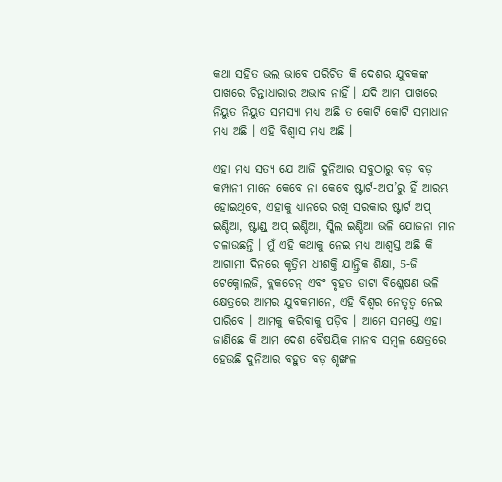କଥା ସହିତ ଭଲ ଭାବେ ପରିଚିତ କି ଦେଶର ଯୁବକଙ୍କ ପାଖରେ ଚିନ୍ତାଧାରାର ଅଭାବ ନାହିଁ । ଯଦି ଆମ ପାଖରେ ନିୟୁତ ନିୟୁତ ସମସ୍ୟା ମଧ୍ୟ ଅଛି ତ କୋଟି କୋଟି ସମାଧାନ ମଧ୍ୟ ଅଛି । ଏହି ବିଶ୍ୱାସ ମଧ୍ୟ ଅଛି ।

ଏହା ମଧ୍ୟ ସତ୍ୟ ଯେ ଆଜି ଦୁନିଆର ସବୁଠାରୁ ବଡ଼ ବଡ଼ କମ୍ପାନୀ ମାନେ କେବେ ନା କେବେ ଷ୍ଟାର୍ଟ-ଅପ’ରୁ ହିଁ ଆରମ୍ଭ ହୋଇଥିବେ, ଏହାକୁ ଧ୍ୟାନରେ ରଖି ସରକାର ଷ୍ଟାର୍ଟ ଅପ୍ ଇଣ୍ଡିଆ, ଷ୍ଟାଣ୍ଡ୍ ଅପ୍ ଇଣ୍ଡିଆ, ସ୍କିଲ ଇଣ୍ଡିଆ ଭଳି ଯୋଜନା ମାନ ଚଳାଉଛନ୍ତି । ମୁଁ ଏହି କଥାକୁ ନେଇ ମଧ୍ୟ ଆଶ୍ୱସ୍ତ ଅଛି କି ଆଗାମୀ ଦିନରେ କୃତ୍ରିମ ଧୀଶକ୍ତି ଯାନ୍ତ୍ରିକ ଶିକ୍ଷା, 5-ଜି ଟେକ୍ନୋଲଜି, ବ୍ଲକଚେନ୍ ଏବଂ ବୃହତ ଡାଟା ବିଶ୍ଳେଷଣ ଭଳି କ୍ଷେତ୍ରରେ ଆମର ଯୁବକମାନେ, ଏହି ବିଶ୍ୱର ନେତୃତ୍ୱ ନେଇ ପାରିବେ । ଆମକୁ କରିବାକୁ ପଡ଼ିବ । ଆମେ ସମସ୍ତେ ଏହା ଜାଣିଛେ କି ଆମ ଦେଶ ବୈଷୟିକ ମାନବ ସମ୍ବଳ କ୍ଷେତ୍ରରେ ହେଉଛି ଦୁନିଆର ବହୁତ ବଡ଼ ଶୃଙ୍ଖଳ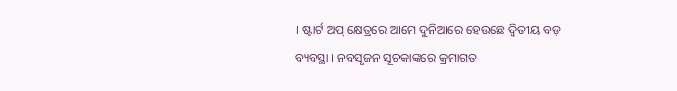। ଷ୍ଟାର୍ଟ ଅପ୍ କ୍ଷେତ୍ରରେ ଆମେ ଦୁନିଆରେ ହେଉଛେ ଦ୍ୱିତୀୟ ବଡ଼ ବ୍ୟବସ୍ଥା । ନବସୃଜନ ସୂଚକାଙ୍କରେ କ୍ରମାଗତ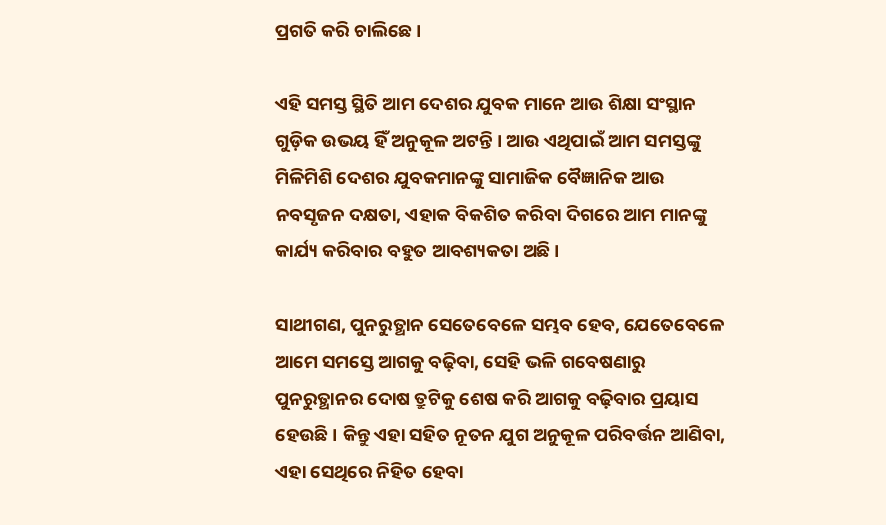ପ୍ରଗତି କରି ଚାଲିଛେ ।

ଏହି ସମସ୍ତ ସ୍ଥିତି ଆମ ଦେଶର ଯୁବକ ମାନେ ଆଉ ଶିକ୍ଷା ସଂସ୍ଥାନ ଗୁଡ଼ିକ ଉଭୟ ହିଁ ଅନୁକୂଳ ଅଟନ୍ତି । ଆଉ ଏଥିପାଇଁ ଆମ ସମସ୍ତଙ୍କୁ ମିଳିମିଶି ଦେଶର ଯୁବକମାନଙ୍କୁ ସାମାଜିକ ବୈଜ୍ଞାନିକ ଆଉ ନବସୃଜନ ଦକ୍ଷତା, ଏହାକ ବିକଶିତ କରିବା ଦିଗରେ ଆମ ମାନଙ୍କୁ କାର୍ଯ୍ୟ କରିବାର ବହୁତ ଆବଶ୍ୟକତା ଅଛି ।

ସାଥୀଗଣ, ପୁନରୁତ୍ଥାନ ସେତେବେଳେ ସମ୍ଭବ ହେବ, ଯେତେବେଳେ ଆମେ ସମସ୍ତେ ଆଗକୁ ବଢ଼ିବା, ସେହି ଭଳି ଗବେଷଣାରୁ ପୁନରୁତ୍ଥାନର ଦୋଷ ତ୍ରୁଟିକୁ ଶେଷ କରି ଆଗକୁ ବଢ଼ିବାର ପ୍ରୟାସ ହେଉଛି । କିନ୍ତୁ ଏହା ସହିତ ନୂତନ ଯୁଗ ଅନୁକୂଳ ପରିବର୍ତ୍ତନ ଆଣିବା, ଏହା ସେଥିରେ ନିହିତ ହେବା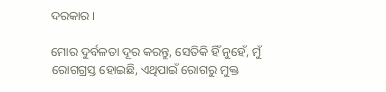ଦରକାର ।

ମୋର ଦୁର୍ବଳତା ଦୂର କରନ୍ତୁ, ସେତିକି ହିଁ ନୁହେଁ, ମୁଁ ରୋଗଗ୍ରସ୍ତ ହୋଇଛି, ଏଥିପାଇଁ ରୋଗରୁ ମୁକ୍ତ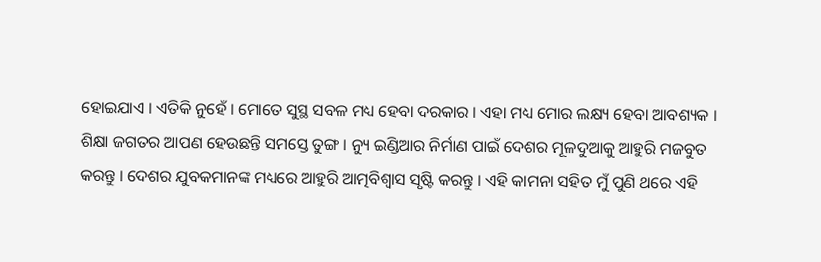ହୋଇଯାଏ । ଏତିକି ନୁହେଁ । ମୋତେ ସୁସ୍ଥ ସବଳ ମଧ୍ୟ ହେବା ଦରକାର । ଏହା ମଧ୍ୟ ମୋର ଲକ୍ଷ୍ୟ ହେବା ଆବଶ୍ୟକ । ଶିକ୍ଷା ଜଗତର ଆପଣ ହେଉଛନ୍ତି ସମସ୍ତେ ତୁଙ୍ଗ । ନ୍ୟୁ ଇଣ୍ଡିଆର ନିର୍ମାଣ ପାଇଁ ଦେଶର ମୂଳଦୁଆକୁ ଆହୁରି ମଜବୁତ କରନ୍ତୁ । ଦେଶର ଯୁବକମାନଙ୍କ ମଧ୍ୟରେ ଆହୁରି ଆତ୍ମବିଶ୍ୱାସ ସୃଷ୍ଟି କରନ୍ତୁ । ଏହି କାମନା ସହିତ ମୁଁ ପୁଣି ଥରେ ଏହି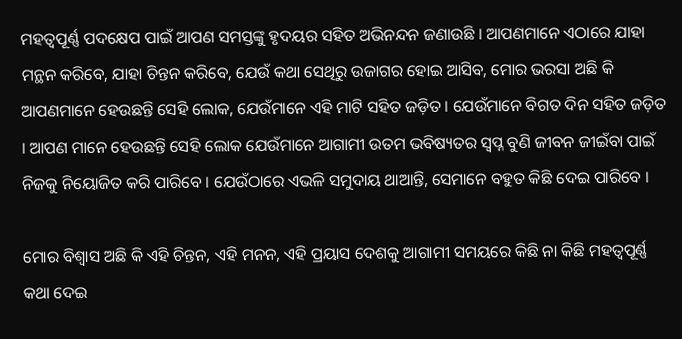ମହତ୍ୱପୂର୍ଣ୍ଣ ପଦକ୍ଷେପ ପାଇଁ ଆପଣ ସମସ୍ତଙ୍କୁ ହୃଦୟର ସହିତ ଅଭିନନ୍ଦନ ଜଣାଉଛି । ଆପଣମାନେ ଏଠାରେ ଯାହା ମନ୍ଥନ କରିବେ, ଯାହା ଚିନ୍ତନ କରିବେ, ଯେଉଁ କଥା ସେଥିରୁ ଉଜାଗର ହୋଇ ଆସିବ, ମୋର ଭରସା ଅଛି କି ଆପଣମାନେ ହେଉଛନ୍ତି ସେହି ଲୋକ, ଯେଉଁମାନେ ଏହି ମାଟି ସହିତ ଜଡ଼ିତ । ଯେଉଁମାନେ ବିଗତ ଦିନ ସହିତ ଜଡ଼ିତ । ଆପଣ ମାନେ ହେଉଛନ୍ତି ସେହି ଲୋକ ଯେଉଁମାନେ ଆଗାମୀ ଉତମ ଭବିଷ୍ୟତର ସ୍ୱପ୍ନ ବୁଣି ଜୀବନ ଜୀଇଁବା ପାଇଁ ନିଜକୁ ନିୟୋଜିତ କରି ପାରିବେ । ଯେଉଁଠାରେ ଏଭଳି ସମୁଦାୟ ଥାଆନ୍ତି, ସେମାନେ ବହୁତ କିଛି ଦେଇ ପାରିବେ ।

ମୋର ବିଶ୍ୱାସ ଅଛି କି ଏହି ଚିନ୍ତନ, ଏହି ମନନ, ଏହି ପ୍ରୟାସ ଦେଶକୁ ଆଗାମୀ ସମୟରେ କିଛି ନା କିଛି ମହତ୍ୱପୂର୍ଣ୍ଣ କଥା ଦେଇ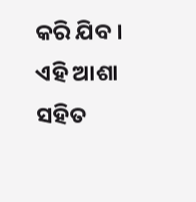କରି ଯିବ । ଏହି ଆଶା ସହିତ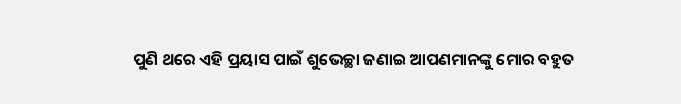ପୁଣି ଥରେ ଏହି ପ୍ରୟାସ ପାଇଁ ଶୁଭେଚ୍ଛା ଜଣାଇ ଆପଣମାନଙ୍କୁ ମୋର ବହୁତ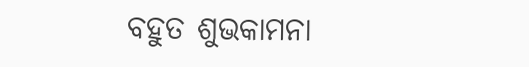ବହୁତ ଶୁଭକାମନା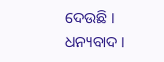ଦେଉଛି ।
ଧନ୍ୟବାଦ ।